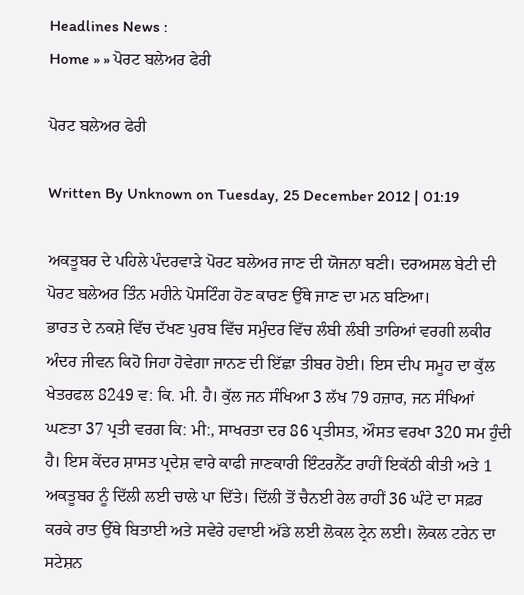Headlines News :
Home » » ਪੋਰਟ ਬਲੇਅਰ ਫੇਰੀ

ਪੋਰਟ ਬਲੇਅਰ ਫੇਰੀ

Written By Unknown on Tuesday, 25 December 2012 | 01:19

ਅਕਤੂਬਰ ਦੇ ਪਹਿਲੇ ਪੰਦਰਵਾੜੇ ਪੋਰਟ ਬਲੇਅਰ ਜਾਣ ਦੀ ਯੋਜਨਾ ਬਣੀ। ਦਰਅਸਲ ਬੇਟੀ ਦੀ ਪੋਰਟ ਬਲੇਅਰ ਤਿੰਨ ਮਹੀਨੇ ਪੋਸਟਿੰਗ ਹੋਣ ਕਾਰਣ ਉੱਥੇ ਜਾਣ ਦਾ ਮਨ ਬਣਿਆ।
ਭਾਰਤ ਦੇ ਨਕਸ਼ੇ ਵਿੱਚ ਦੱਖਣ ਪੁਰਬ ਵਿੱਚ ਸਮੁੰਦਰ ਵਿੱਚ ਲੰਬੀ ਲੰਬੀ ਤਾਰਿਆਂ ਵਰਗੀ ਲਕੀਰ ਅੰਦਰ ਜੀਵਨ ਕਿਹੋ ਜਿਹਾ ਹੋਵੇਗਾ ਜਾਨਣ ਦੀ ਇੱਛਾ ਤੀਬਰ ਹੋਈ। ਇਸ ਦੀਪ ਸਮੂਹ ਦਾ ਕੁੱਲ ਖੇਤਰਫਲ 8249 ਵ: ਕਿ. ਮੀ. ਹੈ। ਕੁੱਲ ਜਨ ਸੰਖਿਆ 3 ਲੱਖ 79 ਹਜ਼ਾਰ, ਜਨ ਸੰਖਿਆਂ ਘਣਤਾ 37 ਪ੍ਰਤੀ ਵਰਗ ਕਿ: ਮੀ:, ਸਾਖਰਤਾ ਦਰ 86 ਪ੍ਰਤੀਸਤ, ਔਸਤ ਵਰਖਾ 320 ਸਮ ਹੁੰਦੀ ਹੈ। ਇਸ ਕੇਂਦਰ ਸ਼ਾਸਤ ਪ੍ਰਦੇਸ਼ ਵਾਰੇ ਕਾਫੀ ਜਾਣਕਾਰੀ ਇੰਟਰਨੈੱਟ ਰਾਹੀਂ ਇਕੱਠੀ ਕੀਤੀ ਅਤੇ 1 ਅਕਤੂਬਰ ਨੂੰ ਦਿੱਲੀ ਲਈ ਚਾਲੇ ਪਾ ਦਿੱਤੇ। ਦਿੱਲੀ ਤੋਂ ਚੈਨਈ ਰੇਲ ਰਾਹੀਂ 36 ਘੰਟੇ ਦਾ ਸਫ਼ਰ ਕਰਕੇ ਰਾਤ ਉੱਥੇ ਬਿਤਾਈ ਅਤੇ ਸਵੇਰੇ ਹਵਾਈ ਅੱਡੇ ਲਈ ਲੋਕਲ ਟ੍ਰੇਨ ਲਈ। ਲੋਕਲ ਟਰੇਨ ਦਾ ਸਟੇਸ਼ਨ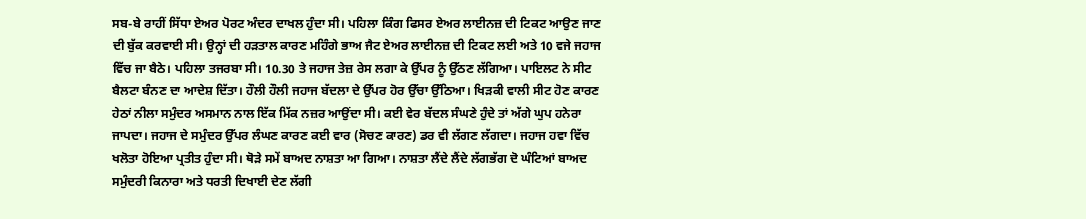ਸਬ-ਬੇ ਰਾਹੀਂ ਸਿੱਧਾ ਏਅਰ ਪੋਰਟ ਅੰਦਰ ਦਾਖਲ ਹੁੰਦਾ ਸੀ। ਪਹਿਲਾ ਕਿੰਗ ਫਿਸਰ ਏਅਰ ਲਾਈਨਜ਼ ਦੀ ਟਿਕਟ ਆਉਣ ਜਾਣ ਦੀ ਬੁੱਕ ਕਰਵਾਈ ਸੀ। ਉਨ੍ਹਾਂ ਦੀ ਹੜਤਾਲ ਕਾਰਣ ਮਹਿੰਗੇ ਭਾਅ ਜੈਟ ਏਅਰ ਲਾਈਨਜ਼ ਦੀ ਟਿਕਟ ਲਈ ਅਤੇ 10 ਵਜੇ ਜਹਾਜ ਵਿੱਚ ਜਾ ਬੈਠੇ। ਪਹਿਲਾ ਤਜਰਬਾ ਸੀ। 10.30 ਤੇ ਜਹਾਜ ਤੇਜ਼ ਰੇਸ ਲਗਾ ਕੇ ਉੱਪਰ ਨੂੰ ਉੱਠਣ ਲੱਗਿਆ। ਪਾਇਲਟ ਨੇ ਸੀਟ ਬੈਲਟਾ ਬੰਨਣ ਦਾ ਆਦੇਸ਼ ਦਿੱਤਾ। ਹੌਲੀ ਹੌਲੀ ਜਹਾਜ ਬੱਦਲਾ ਦੇ ਉੱਪਰ ਹੋਰ ਉੱਚਾ ਉੱਠਿਆ। ਖਿੜਕੀ ਵਾਲੀ ਸੀਟ ਹੋਣ ਕਾਰਣ ਹੇਠਾਂ ਨੀਲਾ ਸਮੁੰਦਰ ਅਸਮਾਨ ਨਾਲ ਇੱਕ ਮਿੱਕ ਨਜ਼ਰ ਆਉਂਦਾ ਸੀ। ਕਈ ਵੇਰ ਬੱਦਲ ਸੰਘਣੇ ਹੁੰਦੇ ਤਾਂ ਅੱਗੇ ਘੁਪ ਹਨੇਰਾ ਜਾਪਦਾ। ਜਹਾਜ ਦੇ ਸਮੁੰਦਰ ਉੱਪਰ ਲੰਘਣ ਕਾਰਣ ਕਈ ਵਾਰ (ਸੋਚਣ ਕਾਰਣ) ਡਰ ਵੀ ਲੱਗਣ ਲੱਗਦਾ। ਜਹਾਜ ਹਵਾ ਵਿੱਚ ਖਲੋਤਾ ਹੋਇਆ ਪ੍ਰਤੀਤ ਹੁੰਦਾ ਸੀ। ਥੋੜੇ ਸਮੇਂ ਬਾਅਦ ਨਾਸ਼ਤਾ ਆ ਗਿਆ। ਨਾਸ਼ਤਾ ਲੈਂਦੇ ਲੈਂਦੇ ਲੱਗਭੱਗ ਦੋ ਘੰਟਿਆਂ ਬਾਅਦ ਸਮੁੰਦਰੀ ਕਿਨਾਰਾ ਅਤੇ ਧਰਤੀ ਦਿਖਾਈ ਦੇਣ ਲੱਗੀ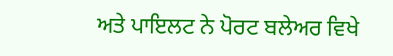ਅਤੇ ਪਾਇਲਟ ਨੇ ਪੋਰਟ ਬਲੇਅਰ ਵਿਖੇ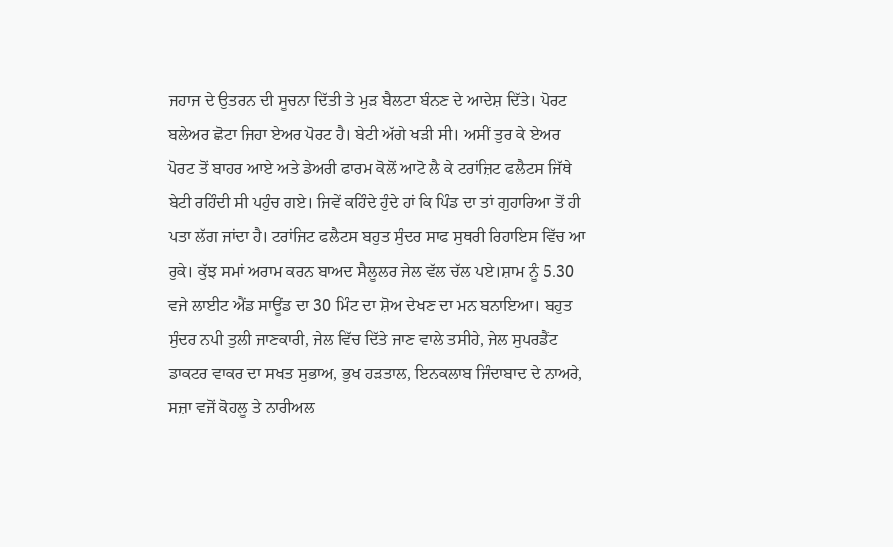ਜਹਾਜ ਦੇ ਉਤਰਨ ਦੀ ਸੂਚਨਾ ਦਿੱਤੀ ਤੇ ਮੁੜ ਬੈਲਟਾ ਬੰਨਣ ਦੇ ਆਦੇਸ਼ ਦਿੱਤੇ। ਪੋਰਟ ਬਲੇਅਰ ਛੋਟਾ ਜਿਹਾ ਏਅਰ ਪੋਰਟ ਹੈ। ਬੇਟੀ ਅੱਗੇ ਖੜੀ ਸੀ। ਅਸੀਂ ਤੁਰ ਕੇ ਏਅਰ ਪੋਰਟ ਤੋਂ ਬਾਹਰ ਆਏ ਅਤੇ ਡੇਅਰੀ ਫਾਰਮ ਕੋਲੋਂ ਆਟੋ ਲੈ ਕੇ ਟਰਾਂਜ਼ਿਟ ਫਲੈਟਸ ਜਿੱਥੇ ਬੇਟੀ ਰਹਿੰਦੀ ਸੀ ਪਹੁੰਚ ਗਏ। ਜਿਵੇਂ ਕਹਿੰਦੇ ਹੁੰਦੇ ਹਾਂ ਕਿ ਪਿੰਡ ਦਾ ਤਾਂ ਗੁਹਾਰਿਆ ਤੋਂ ਹੀ ਪਤਾ ਲੱਗ ਜਾਂਦਾ ਹੈ। ਟਰਾਂਜਿਟ ਫਲੈਟਸ ਬਹੁਤ ਸੁੰਦਰ ਸਾਫ ਸੁਥਰੀ ਰਿਹਾਇਸ ਵਿੱਚ ਆ ਰੁਕੇ। ਕੁੱਝ ਸਮਾਂ ਅਰਾਮ ਕਰਨ ਬਾਅਦ ਸੈਲੂਲਰ ਜੇਲ ਵੱਲ ਚੱਲ ਪਏ।ਸ਼ਾਮ ਨੂੰ 5.30 ਵਜੇ ਲਾਈਟ ਐਂਡ ਸਾਊਂਡ ਦਾ 30 ਮਿੰਟ ਦਾ ਸ਼ੋਅ ਦੇਖਣ ਦਾ ਮਨ ਬਨਾਇਆ। ਬਹੁਤ ਸੁੰਦਰ ਨਪੀ ਤੁਲੀ ਜਾਣਕਾਰੀ, ਜੇਲ ਵਿੱਚ ਦਿੱਤੇ ਜਾਣ ਵਾਲੇ ਤਸੀਹੇ, ਜੇਲ ਸੁਪਰਡੈਂਟ ਡਾਕਟਰ ਵਾਕਰ ਦਾ ਸਖਤ ਸੁਭਾਅ, ਭੁਖ ਹੜਤਾਲ, ਇਨਕਲਾਬ ਜਿੰਦਾਬਾਦ ਦੇ ਨਾਅਰੇ, ਸਜ਼ਾ ਵਜੋਂ ਕੋਹਲੂ ਤੇ ਨਾਰੀਅਲ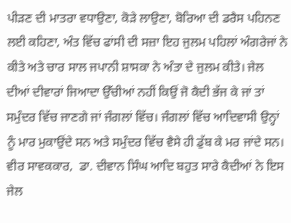ਪੀੜਣ ਦੀ ਮਾਤਰਾ ਵਧਾਉਣਾ, ਕੋੜੇ ਲਾਉਣਾ, ਬੋਰਿਆ ਦੀ ਡਰੈਸ ਪਹਿਨਣ ਲਈ ਕਹਿਣਾ, ਅੰਤ ਵਿੱਚ ਫਾਂਸੀ ਦੀ ਸਜ਼ਾ ਇਹ ਜੁਲਮ ਪਹਿਲਾਂ ਅੰਗਰੇਜਾਂ ਨੇ ਕੀਤੇ ਅਤੇ ਚਾਰ ਸਾਲ ਜਪਾਨੀ ਸ਼ਾਸਕਾ ਨੇ ਅੰਤਾ ਦੇ ਜੁਲਮ ਕੀਤੇ। ਜੇਲ ਦੀਆਂ ਦੀਵਾਰਾਂ ਜਿਆਦਾ ਉੱਚੀਆਂ ਨਹੀਂ ਕਿਉਂ ਜੋ ਕੈਦੀ ਭੱਜ ਕੇ ਜਾਂ ਤਾਂ ਸਮੁੰਦਰ ਵਿੱਚ ਜਾਣਗੇ ਜਾਂ ਜੰਗਲਾਂ ਵਿੱਚ। ਜੰਗਲਾਂ ਵਿੱਚ ਆਦਿਵਾਸੀ ਉਨ੍ਹਾਂ ਨੂੰ ਮਾਰ ਮੁਕਾਉਂਦੇ ਸਨ ਅਤੇ ਸਮੁੰਦਰ ਵਿੱਚ ਵੈਸੇ ਹੀ ਡੁੱਬ ਕੇ ਮਰ ਜਾਂਦੇ ਸਨ। ਵੀਰ ਸਾਵਕਕਾਰ,  ਡਾ. ਦੀਵਾਨ ਸਿੰਘ ਆਦਿ ਬਹੁਤ ਸਾਰੇ ਕੈਦੀਆਂ ਨੇ ਇਸ ਜੇਲ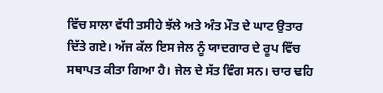ਵਿੱਚ ਸਾਲਾ ਵੱਧੀ ਤਸੀਹੇ ਝੱਲੇ ਅਤੇ ਅੰਤ ਮੌਤ ਦੇ ਘਾਟ ਉਤਾਰ ਦਿੱਤੇ ਗਏ। ਅੱਜ ਕੱਲ ਇਸ ਜੇਲ ਨੂੰ ਯਾਦਗਾਰ ਦੇ ਰੂਪ ਵਿੱਚ ਸਥਾਪਤ ਕੀਤਾ ਗਿਆ ਹੈ। ਜੇਲ ਦੇ ਸੱਤ ਵਿੰਗ ਸਨ। ਚਾਰ ਢਹਿ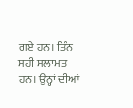ਗਏ ਹਨ। ਤਿੰਨ ਸਹੀ ਸਲਾਮਤ ਹਨ। ਉਨ੍ਹਾਂ ਦੀਆਂ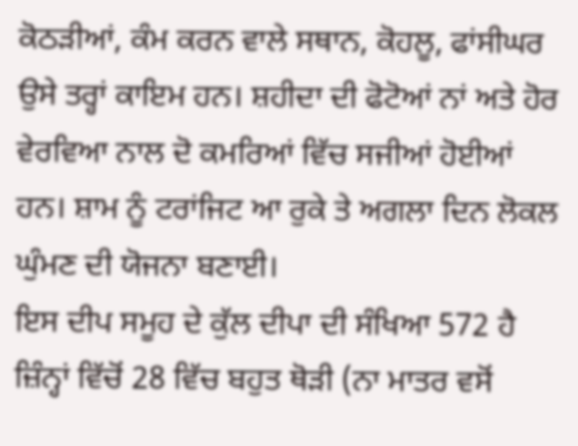ਕੋਠੜੀਆਂ, ਕੰਮ ਕਰਨ ਵਾਲੇ ਸਥਾਨ, ਕੋਹਲੂ, ਫਾਂਸੀਘਰ ਉਸੇ ਤਰ੍ਹਾਂ ਕਾਇਮ ਹਨ। ਸ਼ਹੀਦਾ ਦੀ ਫੋਟੋਆਂ ਨਾਂ ਅਤੇ ਹੋਰ ਵੇਰਵਿਆ ਨਾਲ ਦੋ ਕਮਰਿਆਂ ਵਿੱਚ ਸਜੀਆਂ ਹੋਈਆਂ ਹਨ। ਸ਼ਾਮ ਨੂੰ ਟਰਾਂਜਿਟ ਆ ਰੁਕੇ ਤੇ ਅਗਲਾ ਦਿਨ ਲੋਕਲ ਘੁੰਮਣ ਦੀ ਯੋਜਨਾ ਬਣਾਈ।
ਇਸ ਦੀਪ ਸਮੂਹ ਦੇ ਕੁੱਲ ਦੀਪਾ ਦੀ ਸੰਖਿਆ 572 ਹੈ ਜ਼ਿੰਨ੍ਹਾਂ ਵਿੱਚੋਂ 28 ਵਿੱਚ ਬਹੁਤ ਥੋੜੀ (ਨਾ ਮਾਤਰ ਵਸੋਂ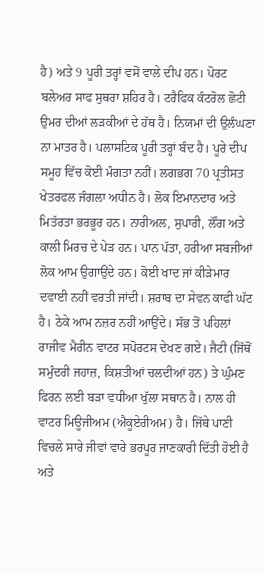ਹੈ) ਅਤੇ 9 ਪੂਰੀ ਤਰ੍ਹਾਂ ਵਸੋਂ ਵਾਲੇ ਦੀਪ ਹਨ। ਪੋਰਟ ਬਲੇਅਰ ਸਾਫ ਸੁਥਰਾ ਸ਼ਹਿਰ ਹੈ। ਟਰੈਫਿਕ ਕੰਟਰੋਲ ਛੋਟੀ ਉਮਰ ਦੀਆਂ ਲੜਕੀਆਂ ਦੇ ਹੱਥ ਹੈ। ਨਿਯਮਾਂ ਦੀ ਉਲੰਘਣਾ ਨਾ ਮਾਤਰ ਹੈ। ਪਲਾਸਟਿਕ ਪੂਰੀ ਤਰ੍ਹਾਂ ਬੰਦ ਹੈ। ਪੂਰੇ ਦੀਪ ਸਮੂਹ ਵਿੱਚ ਕੋਈ ਮੰਗਤਾ ਨਹੀਂ। ਲਗਭਗ 70 ਪ੍ਰਤੀਸਤ ਖੇਤਰਫਲ ਜੰਗਲਾ ਅਧੀਨ ਹੈ। ਲੋਕ ਇਮਾਨਦਾਰ ਅਤੇ ਮਿਤੱਰਤਾ ਭਰਭੂਰ ਹਨ। ਨਾਰੀਅਲ, ਸੁਪਾਰੀ, ਲੌਂਗ ਅਤੇ ਕਾਲੀ ਮਿਰਚ ਦੇ ਪੇੜ ਹਨ। ਪਾਨ ਪੱਤਾ, ਹਰੀਆ ਸਬਜੀਆਂ ਲੋਕ ਆਮ ਉਗਾਉਂਦੇ ਹਨ। ਕੋਈ ਖਾਦ ਜਾਂ ਕੀੜੇਮਾਰ ਦਵਾਈ ਨਹੀਂ ਵਰਤੀ ਜਾਂਦੀ। ਸ਼ਰਾਬ ਦਾ ਸੇਵਨ ਕਾਫੀ ਘੱਟ ਹੈ। ਠੇਕੇ ਆਮ ਨਜ਼ਰ ਨਹੀਂ ਆਉਂਦੇ। ਸੱਭ ਤੋਂ ਪਹਿਲਾਂ ਰਾਜੀਵ ਮੈਰੀਨ ਵਾਟਰ ਸਪੋਰਟਸ ਦੇਖਣ ਗਏ। ਜੈਟੀ (ਜਿੱਥੋਂ ਸਮੁੰਦਰੀ ਜਹਾਜ਼, ਕਿਸ਼ਤੀਆਂ ਚਲਦੀਆਂ ਹਨ) ਤੇ ਘੁੰਮਣ ਫਿਰਨ ਲਈ ਬੜਾ ਵਧੀਆ ਖੁੱਲਾ ਸਥਾਨ ਹੈ। ਨਾਲ ਹੀ ਵਾਟਰ ਮਿਊਜੀਅਮ (ਐਕੂਏਰੀਅਮ) ਹੈ। ਜਿੱਥੇ ਪਾਣੀ ਵਿਚਲੇ ਸਾਰੇ ਜੀਵਾਂ ਵਾਰੇ ਭਰਪੂਰ ਜਾਣਕਾਰੀ ਦਿੱਤੀ ਹੋਈ ਹੈ ਅਤੇ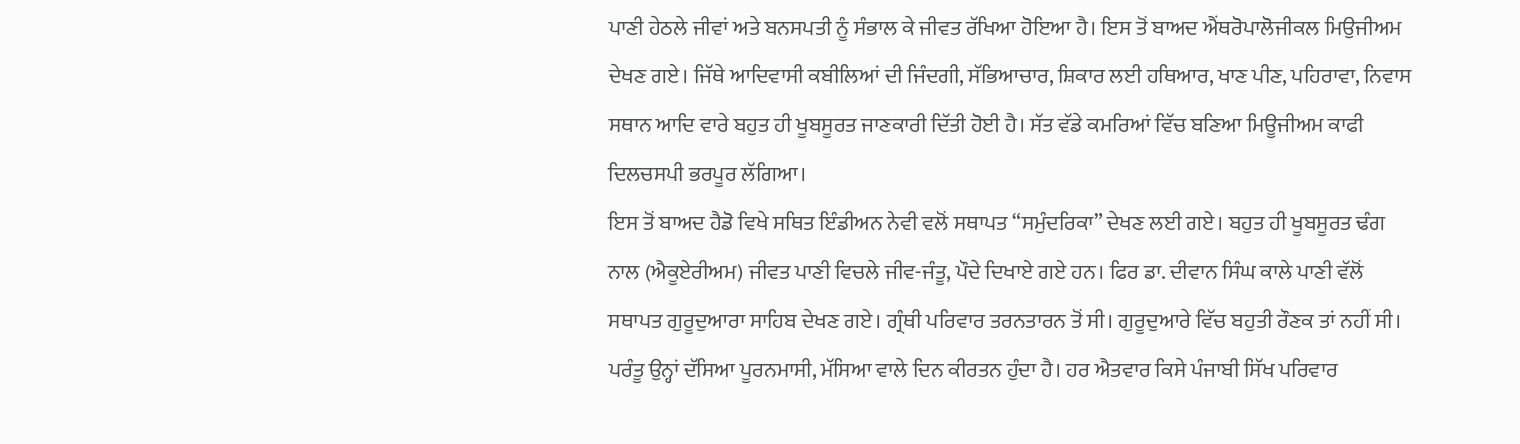ਪਾਣੀ ਹੇਠਲੇ ਜੀਵਾਂ ਅਤੇ ਬਨਸਪਤੀ ਨੂੰ ਸੰਭਾਲ ਕੇ ਜੀਵਤ ਰੱਖਿਆ ਹੋਇਆ ਹੈ। ਇਸ ਤੋਂ ਬਾਅਦ ਐਂਥਰੋਪਾਲੋਜੀਕਲ ਮਿਉਜੀਅਮ ਦੇਖਣ ਗਏ। ਜਿੱਥੇ ਆਦਿਵਾਸੀ ਕਬੀਲਿਆਂ ਦੀ ਜਿੰਦਗੀ, ਸੱਭਿਆਚਾਰ, ਸ਼ਿਕਾਰ ਲਈ ਹਥਿਆਰ, ਖਾਣ ਪੀਣ, ਪਹਿਰਾਵਾ, ਨਿਵਾਸ ਸਥਾਨ ਆਦਿ ਵਾਰੇ ਬਹੁਤ ਹੀ ਖੂਬਸੂਰਤ ਜਾਣਕਾਰੀ ਦਿੱਤੀ ਹੋਈ ਹੈ। ਸੱਤ ਵੱਡੇ ਕਮਰਿਆਂ ਵਿੱਚ ਬਣਿਆ ਮਿਊਜੀਅਮ ਕਾਫੀ ਦਿਲਚਸਪੀ ਭਰਪੂਰ ਲੱਗਿਆ।
ਇਸ ਤੋਂ ਬਾਅਦ ਹੈਡੋ ਵਿਖੇ ਸਥਿਤ ਇੰਡੀਅਨ ਨੇਵੀ ਵਲੋਂ ਸਥਾਪਤ “ਸਮੁੰਦਰਿਕਾ” ਦੇਖਣ ਲਈ ਗਏ। ਬਹੁਤ ਹੀ ਖੂਬਸੂਰਤ ਢੰਗ ਨਾਲ (ਐਕੂਏਰੀਅਮ) ਜੀਵਤ ਪਾਣੀ ਵਿਚਲੇ ਜੀਵ-ਜੰਤੂ, ਪੌਦੇ ਦਿਖਾਏ ਗਏ ਹਨ। ਫਿਰ ਡਾ. ਦੀਵਾਨ ਸਿੰਘ ਕਾਲੇ ਪਾਣੀ ਵੱਲੋਂ ਸਥਾਪਤ ਗੁਰੂਦੁਆਰਾ ਸਾਹਿਬ ਦੇਖਣ ਗਏ। ਗ੍ਰੰਥੀ ਪਰਿਵਾਰ ਤਰਨਤਾਰਨ ਤੋਂ ਸੀ। ਗੁਰੂਦੁਆਰੇ ਵਿੱਚ ਬਹੁਤੀ ਰੌਣਕ ਤਾਂ ਨਹੀਂ ਸੀ। ਪਰੰਤੂ ਉਨ੍ਹਾਂ ਦੱਸਿਆ ਪੂਰਨਮਾਸੀ, ਮੱਸਿਆ ਵਾਲੇ ਦਿਨ ਕੀਰਤਨ ਹੁੰਦਾ ਹੈ। ਹਰ ਐਤਵਾਰ ਕਿਸੇ ਪੰਜਾਬੀ ਸਿੱਖ ਪਰਿਵਾਰ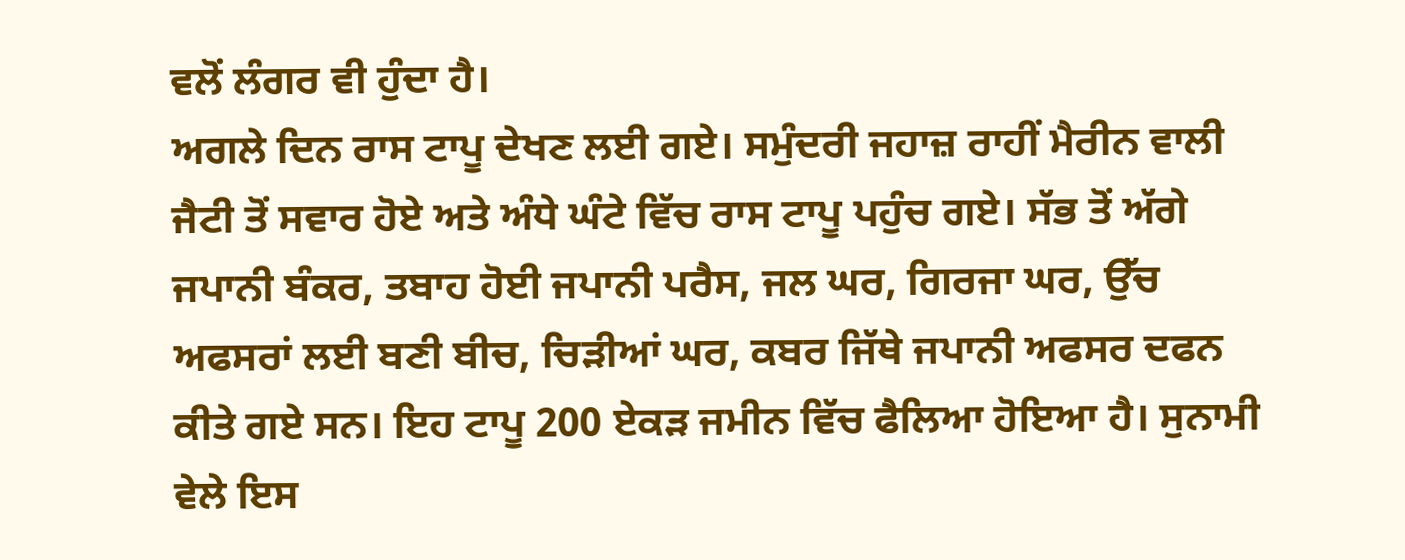ਵਲੋਂ ਲੰਗਰ ਵੀ ਹੁੰਦਾ ਹੈ।
ਅਗਲੇ ਦਿਨ ਰਾਸ ਟਾਪੂ ਦੇਖਣ ਲਈ ਗਏ। ਸਮੁੰਦਰੀ ਜਹਾਜ਼ ਰਾਹੀਂ ਮੈਰੀਨ ਵਾਲੀ ਜੈਟੀ ਤੋਂ ਸਵਾਰ ਹੋਏ ਅਤੇ ਅੰਧੇ ਘੰਟੇ ਵਿੱਚ ਰਾਸ ਟਾਪੂ ਪਹੁੰਚ ਗਏ। ਸੱਭ ਤੋਂ ਅੱਗੇ ਜਪਾਨੀ ਬੰਕਰ, ਤਬਾਹ ਹੋਈ ਜਪਾਨੀ ਪਰੈਸ, ਜਲ ਘਰ, ਗਿਰਜਾ ਘਰ, ਉੱਚ ਅਫਸਰਾਂ ਲਈ ਬਣੀ ਬੀਚ, ਚਿੜੀਆਂ ਘਰ, ਕਬਰ ਜਿੱਥੇ ਜਪਾਨੀ ਅਫਸਰ ਦਫਨ ਕੀਤੇ ਗਏ ਸਨ। ਇਹ ਟਾਪੂ 200 ਏਕੜ ਜਮੀਨ ਵਿੱਚ ਫੈਲਿਆ ਹੋਇਆ ਹੈ। ਸੁਨਾਮੀ ਵੇਲੇ ਇਸ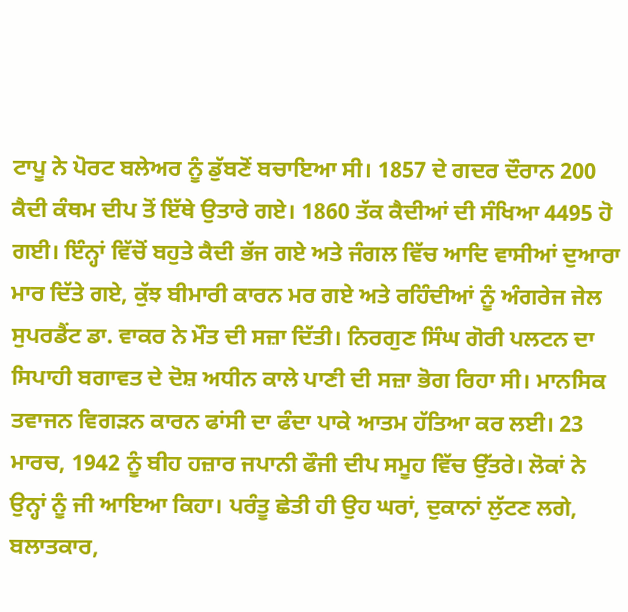ਟਾਪੂ ਨੇ ਪੋਰਟ ਬਲੇਅਰ ਨੂੰ ਡੁੱਬਣੋਂ ਬਚਾਇਆ ਸੀ। 1857 ਦੇ ਗਦਰ ਦੌਰਾਨ 200 ਕੈਦੀ ਕੰਥਮ ਦੀਪ ਤੋਂ ਇੱਥੇ ਉਤਾਰੇ ਗਏ। 1860 ਤੱਕ ਕੈਦੀਆਂ ਦੀ ਸੰਖਿਆ 4495 ਹੋ ਗਈ। ਇੰਨ੍ਹਾਂ ਵਿੱਚੋਂ ਬਹੁਤੇ ਕੈਦੀ ਭੱਜ ਗਏ ਅਤੇ ਜੰਗਲ ਵਿੱਚ ਆਦਿ ਵਾਸੀਆਂ ਦੁਆਰਾ ਮਾਰ ਦਿੱਤੇ ਗਏ, ਕੁੱਝ ਬੀਮਾਰੀ ਕਾਰਨ ਮਰ ਗਏ ਅਤੇ ਰਹਿੰਦੀਆਂ ਨੂੰ ਅੰਗਰੇਜ ਜੇਲ ਸੁਪਰਡੈਂਟ ਡਾ. ਵਾਕਰ ਨੇ ਮੌਤ ਦੀ ਸਜ਼ਾ ਦਿੱਤੀ। ਨਿਰਗੁਣ ਸਿੰਘ ਗੋਰੀ ਪਲਟਨ ਦਾ ਸਿਪਾਹੀ ਬਗਾਵਤ ਦੇ ਦੋਸ਼ ਅਧੀਨ ਕਾਲੇ ਪਾਣੀ ਦੀ ਸਜ਼ਾ ਭੋਗ ਰਿਹਾ ਸੀ। ਮਾਨਸਿਕ ਤਵਾਜਨ ਵਿਗੜਨ ਕਾਰਨ ਫਾਂਸੀ ਦਾ ਫੰਦਾ ਪਾਕੇ ਆਤਮ ਹੱਤਿਆ ਕਰ ਲਈ। 23 ਮਾਰਚ, 1942 ਨੂੰ ਬੀਹ ਹਜ਼ਾਰ ਜਪਾਨੀ ਫੌਜੀ ਦੀਪ ਸਮੂਹ ਵਿੱਚ ਉੱਤਰੇ। ਲੋਕਾਂ ਨੇ ਉਨ੍ਹਾਂ ਨੂੰ ਜੀ ਆਇਆ ਕਿਹਾ। ਪਰੰਤੂ ਛੇਤੀ ਹੀ ਉਹ ਘਰਾਂ, ਦੁਕਾਨਾਂ ਲੁੱਟਣ ਲਗੇ, ਬਲਾਤਕਾਰ,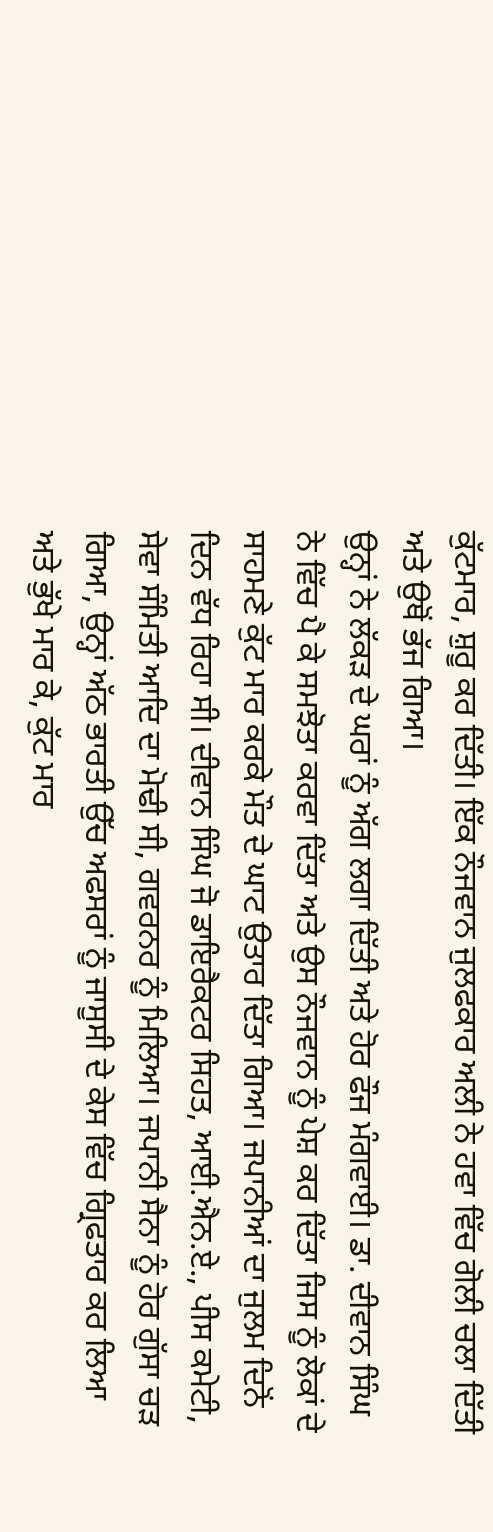ਕੁੱਟਮਾਰ, ਸ਼ੁਰੂ ਕਰ ਦਿੱਤੀ। ਇੱਕ ਨੌਜਵਾਨ ਜੁਲਫਕਾਰ ਅਲੀ ਨੇ ਹਵਾ ਵਿੱਚ ਗੋਲੀ ਚਲਾ ਦਿੱਤੀ ਅਤੇ ਉਥੋਂ ਭੱਜ ਗਿਆ।
ਉਨ੍ਹਾਂ ਨੇ ਲੱਕੜ ਦੇ ਘਰਾਂ ਨੂੰ ਅੱਗ ਲਗਾ ਦਿੱਤੀ ਅਤੇ ਹੋਰ ਫੌਜ ਮੰਗਵਾਈ। ਡਾ. ਦੀਵਾਨ ਸਿੰਘ ਨੇ ਵਿੱਚ ਪੈ ਕੇ ਸਮਝੋਤਾ ਕਰਵਾ ਦਿੱਤਾ ਅਤੇ ਉਸ ਨੌਜਵਾਨ ਨੂੰ ਪੇਸ਼ ਕਰ ਦਿੱਤਾ ਜਿਸ ਨੂੰ ਲੋਕਾਂ ਦੇ ਸਾਹਮਣੇ ਕੁੱਟ ਮਾਰ ਕਰਕੇ ਮੌਤ ਦੇ ਘਾਟ ਉਤਾਰ ਦਿੱਤਾ ਗਿਆ। ਜਪਾਨੀਆਂ ਦਾ ਜੁਲਮ ਦਿਨੋਂ ਦਿਨ ਵੱਧ ਰਿਹਾ ਸੀ। ਦੀਵਾਨ ਸਿੰਘ ਜੋ ਡਾਇਰੈਕਟਰ ਸਿਹਤ, ਆਈ.ਐਨ.ਏ., ਪੀਸ ਕਮੇਟੀ, ਸੇਵਾ ਸੰਮਿਤੀ ਆਦਿ ਦਾ ਮੋਢੀ ਸੀ, ਗਵਰਨਰ ਨੂੰ ਮਿਲਿਆ। ਜਪਾਨੀ ਸੈਨਾ ਨੂੰ ਹੋਰ ਗੁੱਸਾ ਚੜ ਗਿਆ, ਉਨ੍ਹਾਂ ਅੱਠ ਭਾਰਤੀ ਉੱਚ ਅਫਸਰਾਂ ਨੂੰ ਜਾਸੂਸੀ ਦੇ ਕੇਸ ਵਿੱਚ ਗ੍ਰਿਫਤਾਰ ਕਰ ਲਿਆ ਅਤੇ ਭੁੱਖੇ ਮਾਰ ਕੇ, ਕੁੱਟ ਮਾਰ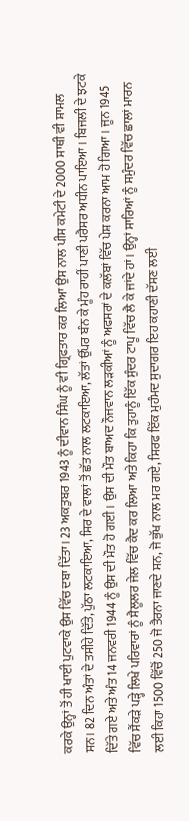ਕਰਕੇ ਉਨ੍ਹਾਂ ਤੋਂ ਹੀ ਖਾਈ ਪੁਟਵਾਕੇ ਉਸ ਵਿੱਚ ਦਬਾ ਦਿੱਤਾ। 23 ਅਕਤੁਬਰ 1943 ਨੂੰ ਦੀਵਾਨ ਸਿੰਘ ਨੂੰ ਵੀ ਗ੍ਰਿਫਤਾਰ ਕਰ ਲਿਆ ਉਸ ਨਾਲ ਪੀਸ ਕਮੇਟੀ ਦੇ 2000 ਸਾਥੀ ਵੀ ਸ਼ਾਮਲ ਸਨ। 82 ਦਿਨ ਅੰਤਾਂ ਦੇ ਤਸੀਹੇ ਦਿੱਤੇ, ਪੁੱਠਾ ਲਟਕਾਇਆ, ਸਿਰ ਦੇ ਵਾਲਾਂ ਤੋਂ ਛੱਤ ਨਾਲ ਲਟਕਾਇਆ, ਲੱਤਾਂ ਉੱਪਰ ਬੰਨ ਕੇ ਮੂੰਹ ਰਾਹੀਂ ਪਾਣੀ ਪਰੈਸਰ ਅਧੀਨ ਪਾਇਆ। ਬਿਜਲੀ ਦੇ ਝਟਕੇ ਦਿੱਤੇ ਗਏ ਅਤੇ ਅੰਤ 14 ਜਨਵਰੀ 1944 ਨੂੰ ਉਸ ਦੀ ਮੌਤ ਹੋ ਗਈ। ਉਸ ਦੀ ਮੌਤ ਬਾਅਦ ਨੌਜਵਾਨ ਲੜਕੀਆਂ ਨੂੰ ਅਫਸਰਾਂ ਦੇ ਕਲੱਬਾਂ ਵਿੱਚ ਪੇਸ਼ ਕਰਨਾ ਆਮ ਹੋ ਗਿਆ। ਜੂਨ 1945 ਵਿੱਚ ਸੈਂਕੜੇ ਪੜ੍ਹੇ ਲਿਖੇ ਪਰਿਵਾਰਾਂ ਨੂੰ ਸੈਲੂਲਰ ਜੇਲ ਵਿੱਚ ਕੈਦ ਕਰ ਲਿਆ ਅਤੇ ਕਿਹਾ ਕਿ ਤੁਹਾਨੂੰ ਇੱਕ ਸੁੰਦਰ ਟਾਪੂ ਵਿੱਚ ਲੈ ਕੇ ਜਾਂਦੇ ਹਾਂ। ਉਨ੍ਹਾਂ ਸਾਰਿਆਂ ਨੂੰ ਸਮੁੰਦਰ ਵਿੱਚ ਛਾਲਾਂ ਮਾਰਨ ਲਈ ਕਿਹਾ 1500 ਵਿੱਚੋਂ 250 ਜੋ ਤੈਰਨਾ ਜਾਣਦੇ ਸਨ, ਜੋ ਭੁੱਖ ਨਾਲ ਮਰ ਗਏ, ਸਿਰਫ ਇੱਕ ਮੁਹੰਮਦ ਸੁਦਾਗਰ ਇਹ ਕਹਾਣੀ ਦੱਸਣ ਲਈ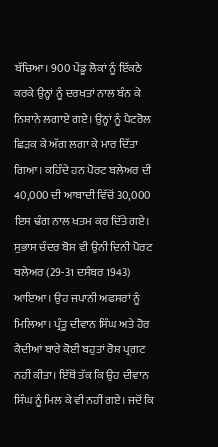ਬੱਚਿਆ। 900 ਪੇਂਡੂ ਲੋਕਾਂ ਨੂੰ ਇੱਕਠੇ ਕਰਕੇ ਉਨ੍ਹਾਂ ਨੂੰ ਦਰਖਤਾਂ ਨਾਲ ਬੰਨ ਕੇ ਨਿਸ਼ਾਨੇ ਲਗਾਏ ਗਏ। ਉਨ੍ਹਾਂ ਨੂੰ ਪੈਟਰੋਲ ਛਿੜਕ ਕੇ ਅੱਗ ਲਗਾ ਕੇ ਮਾਰ ਦਿੱਤਾ ਗਿਆ। ਕਹਿੰਦੇ ਹਨ ਪੋਰਟ ਬਲੇਅਰ ਦੀ 40,000 ਦੀ ਆਬਾਦੀ ਵਿੱਚੋਂ 30,000 ਇਸ ਢੰਗ ਨਾਲ ਖਤਮ ਕਰ ਦਿੱਤੇ ਗਏ।
ਸੁਭਾਸ ਚੰਦਰ ਬੋਸ ਵੀ ਉਨੀ ਦਿਨੀ ਪੋਰਟ ਬਲੇਅਰ (29-31 ਦਸੰਬਰ 1943) ਆਇਆ। ਉਹ ਜਪਾਨੀ ਅਫਸਰਾਂ ਨੂੰ ਮਿਲਿਆ। ਪ੍ਰੰਤੂ ਦੀਵਾਨ ਸਿੰਘ ਅਤੇ ਹੋਰ ਕੈਦੀਆਂ ਬਾਰੇ ਕੋਈ ਬਹੁਤਾਂ ਰੋਸ਼ ਪ੍ਰਗਟ ਨਹੀਂ ਕੀਤਾ। ਇੱਥੋਂ ਤੱਕ ਕਿ ਉਹ ਦੀਵਾਨ ਸਿੰਘ ਨੂੰ ਮਿਲ ਕੇ ਵੀ ਨਹੀਂ ਗਏ। ਜਦੋਂ ਕਿ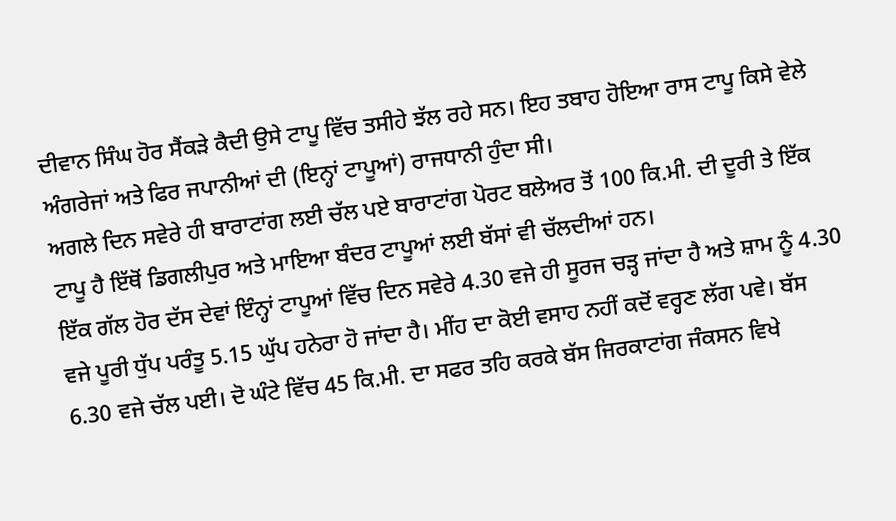ਦੀਵਾਨ ਸਿੰਘ ਹੋਰ ਸੈਂਕੜੇ ਕੈਦੀ ਉਸੇ ਟਾਪੂ ਵਿੱਚ ਤਸੀਹੇ ਝੱਲ ਰਹੇ ਸਨ। ਇਹ ਤਬਾਹ ਹੋਇਆ ਰਾਸ ਟਾਪੂ ਕਿਸੇ ਵੇਲੇ ਅੰਗਰੇਜਾਂ ਅਤੇ ਫਿਰ ਜਪਾਨੀਆਂ ਦੀ (ਇਨ੍ਹਾਂ ਟਾਪੂਆਂ) ਰਾਜਧਾਨੀ ਹੁੰਦਾ ਸੀ।
ਅਗਲੇ ਦਿਨ ਸਵੇਰੇ ਹੀ ਬਾਰਾਟਾਂਗ ਲਈ ਚੱਲ ਪਏ ਬਾਰਾਟਾਂਗ ਪੋਰਟ ਬਲੇਅਰ ਤੋਂ 100 ਕਿ.ਮੀ. ਦੀ ਦੂਰੀ ਤੇ ਇੱਕ ਟਾਪੂ ਹੈ ਇੱਥੋਂ ਡਿਗਲੀਪੁਰ ਅਤੇ ਮਾਇਆ ਬੰਦਰ ਟਾਪੂਆਂ ਲਈ ਬੱਸਾਂ ਵੀ ਚੱਲਦੀਆਂ ਹਨ।
ਇੱਕ ਗੱਲ ਹੋਰ ਦੱਸ ਦੇਵਾਂ ਇੰਨ੍ਹਾਂ ਟਾਪੂਆਂ ਵਿੱਚ ਦਿਨ ਸਵੇਰੇ 4.30 ਵਜੇ ਹੀ ਸੂਰਜ ਚੜ੍ਹ ਜਾਂਦਾ ਹੈ ਅਤੇ ਸ਼ਾਮ ਨੂੰ 4.30 ਵਜੇ ਪੂਰੀ ਧੁੱਪ ਪਰੰਤੂ 5.15 ਘੁੱਪ ਹਨੇਰਾ ਹੋ ਜਾਂਦਾ ਹੈ। ਮੀਂਹ ਦਾ ਕੋਈ ਵਸਾਹ ਨਹੀਂ ਕਦੋਂ ਵਰ੍ਹਣ ਲੱਗ ਪਵੇ। ਬੱਸ 6.30 ਵਜੇ ਚੱਲ ਪਈ। ਦੋ ਘੰਟੇ ਵਿੱਚ 45 ਕਿ.ਮੀ. ਦਾ ਸਫਰ ਤਹਿ ਕਰਕੇ ਬੱਸ ਜਿਰਕਾਟਾਂਗ ਜੰਕਸਨ ਵਿਖੇ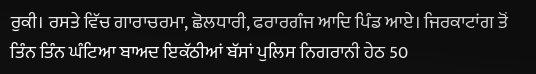ਰੁਕੀ। ਰਸਤੇ ਵਿੱਚ ਗਾਰਾਚਰਮਾ, ਛੋਲਧਾਰੀ, ਫਰਾਰਗੰਜ ਆਦਿ ਪਿੰਡ ਆਏ। ਜਿਰਕਾਟਾਂਗ ਤੋਂ ਤਿੰਨ ਤਿੰਨ ਘੰਟਿਆ ਬਾਅਦ ਇਕੱਠੀਆਂ ਬੱਸਾਂ ਪੁਲਿਸ ਨਿਗਰਾਨੀ ਹੇਠ 50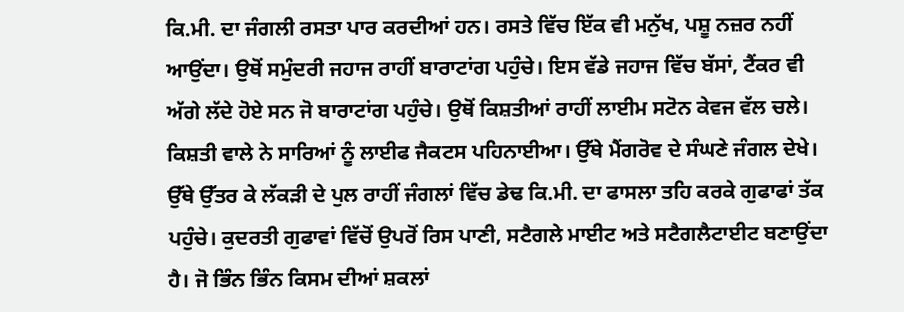ਕਿ.ਮੀ. ਦਾ ਜੰਗਲੀ ਰਸਤਾ ਪਾਰ ਕਰਦੀਆਂ ਹਨ। ਰਸਤੇ ਵਿੱਚ ਇੱਕ ਵੀ ਮਨੁੱਖ, ਪਸ਼ੂ ਨਜ਼ਰ ਨਹੀਂ ਆਉਂਦਾ। ਉਥੋਂ ਸਮੁੰਦਰੀ ਜਹਾਜ ਰਾਹੀਂ ਬਾਰਾਟਾਂਗ ਪਹੁੰਚੇ। ਇਸ ਵੱਡੇ ਜਹਾਜ ਵਿੱਚ ਬੱਸਾਂ, ਟੈਂਕਰ ਵੀ ਅੱਗੇ ਲੱਦੇ ਹੋਏ ਸਨ ਜੋ ਬਾਰਾਟਾਂਗ ਪਹੁੰਚੇ। ਉਥੋਂ ਕਿਸ਼ਤੀਆਂ ਰਾਹੀਂ ਲਾਈਮ ਸਟੋਨ ਕੇਵਜ ਵੱਲ ਚਲੇ। ਕਿਸ਼ਤੀ ਵਾਲੇ ਨੇ ਸਾਰਿਆਂ ਨੂੰ ਲਾਈਫ ਜੈਕਟਸ ਪਹਿਨਾਈਆ। ਉੱਥੇ ਮੈਂਗਰੋਵ ਦੇ ਸੰਘਣੇ ਜੰਗਲ ਦੇਖੇ। ਉੱਥੇ ਉੱਤਰ ਕੇ ਲੱਕੜੀ ਦੇ ਪੁਲ ਰਾਹੀਂ ਜੰਗਲਾਂ ਵਿੱਚ ਡੇਢ ਕਿ.ਮੀ. ਦਾ ਫਾਸਲਾ ਤਹਿ ਕਰਕੇ ਗੁਫਾਫਾਂ ਤੱਕ ਪਹੁੰਚੇ। ਕੁਦਰਤੀ ਗੁਫਾਵਾਂ ਵਿੱਚੋਂ ਉਪਰੋਂ ਰਿਸ ਪਾਣੀ, ਸਟੈਗਲੇ ਮਾਈਟ ਅਤੇ ਸਟੈਗਲੈਟਾਈਟ ਬਣਾਉਂਦਾ ਹੈ। ਜੋ ਭਿੰਨ ਭਿੰਨ ਕਿਸਮ ਦੀਆਂ ਸ਼ਕਲਾਂ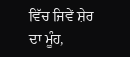ਵਿੱਚ ਜਿਵੇਂ ਸ਼ੇਰ ਦਾ ਮੂੰਹ,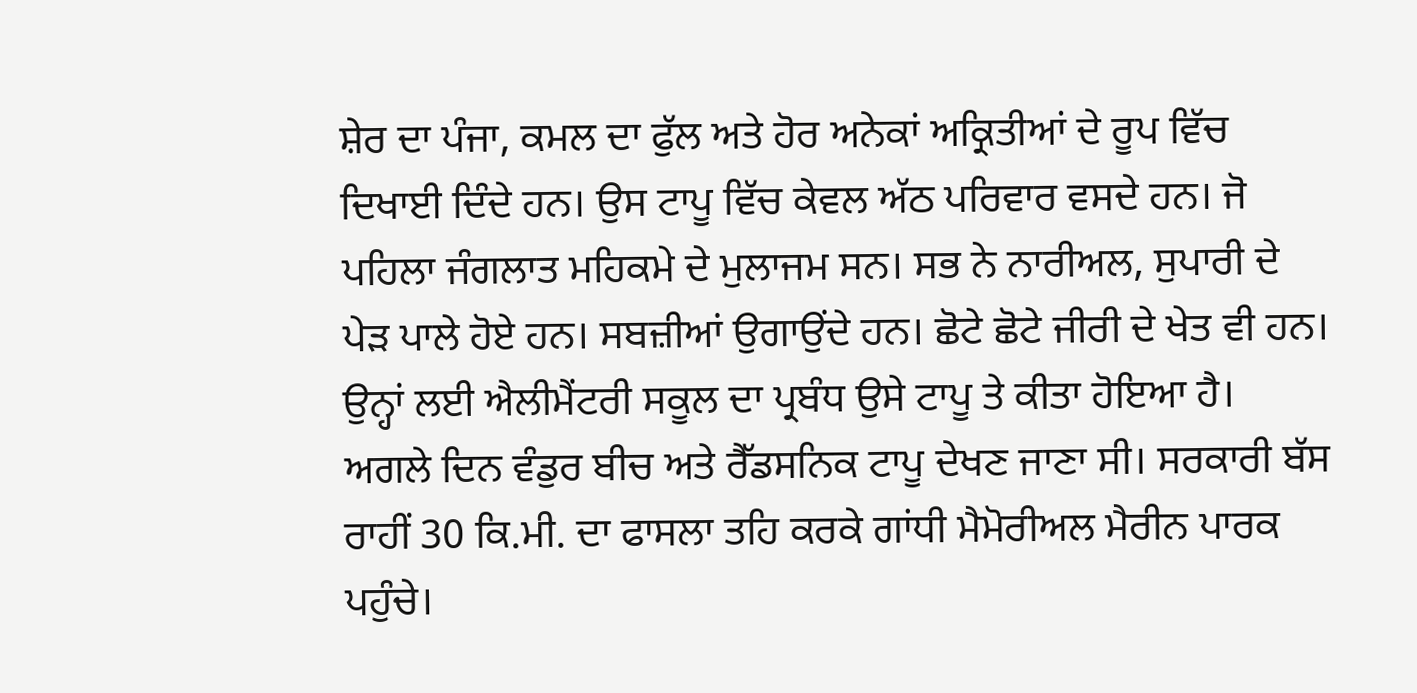ਸ਼ੇਰ ਦਾ ਪੰਜਾ, ਕਮਲ ਦਾ ਫੁੱਲ ਅਤੇ ਹੋਰ ਅਨੇਕਾਂ ਅਕ੍ਰਿਤੀਆਂ ਦੇ ਰੂਪ ਵਿੱਚ ਦਿਖਾਈ ਦਿੰਦੇ ਹਨ। ਉਸ ਟਾਪੂ ਵਿੱਚ ਕੇਵਲ ਅੱਠ ਪਰਿਵਾਰ ਵਸਦੇ ਹਨ। ਜੋ ਪਹਿਲਾ ਜੰਗਲਾਤ ਮਹਿਕਮੇ ਦੇ ਮੁਲਾਜਮ ਸਨ। ਸਭ ਨੇ ਨਾਰੀਅਲ, ਸੁਪਾਰੀ ਦੇ ਪੇੜ ਪਾਲੇ ਹੋਏ ਹਨ। ਸਬਜ਼ੀਆਂ ਉਗਾਉਂਦੇ ਹਨ। ਛੋਟੇ ਛੋਟੇ ਜੀਰੀ ਦੇ ਖੇਤ ਵੀ ਹਨ। ਉਨ੍ਹਾਂ ਲਈ ਐਲੀਮੈਂਟਰੀ ਸਕੂਲ ਦਾ ਪ੍ਰਬੰਧ ਉਸੇ ਟਾਪੂ ਤੇ ਕੀਤਾ ਹੋਇਆ ਹੈ।
ਅਗਲੇ ਦਿਨ ਵੰਡੁਰ ਬੀਚ ਅਤੇ ਰੈੱਡਸਨਿਕ ਟਾਪੂ ਦੇਖਣ ਜਾਣਾ ਸੀ। ਸਰਕਾਰੀ ਬੱਸ ਰਾਹੀਂ 30 ਕਿ.ਮੀ. ਦਾ ਫਾਸਲਾ ਤਹਿ ਕਰਕੇ ਗਾਂਧੀ ਮੈਮੋਰੀਅਲ ਮੈਰੀਨ ਪਾਰਕ ਪਹੁੰਚੇ।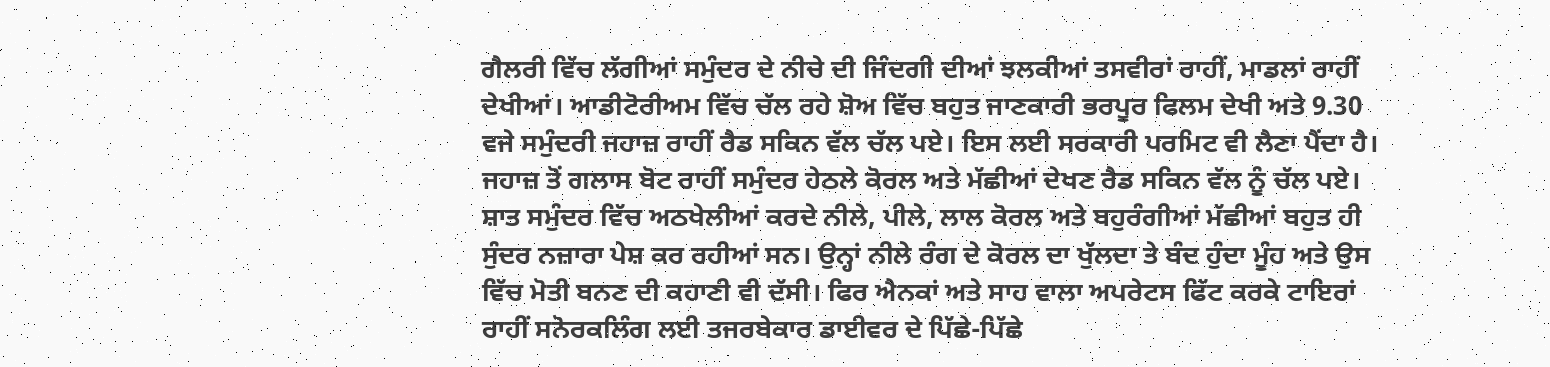ਗੈਲਰੀ ਵਿੱਚ ਲੱਗੀਆਂ ਸਮੁੰਦਰ ਦੇ ਨੀਚੇ ਦੀ ਜਿੰਦਗੀ ਦੀਆਂ ਝਲਕੀਆਂ ਤਸਵੀਰਾਂ ਰਾਹੀਂ, ਮਾਡਲਾਂ ਰਾਹੀਂ ਦੇਖੀਆਂ। ਆਡੀਟੋਰੀਅਮ ਵਿੱਚ ਚੱਲ ਰਹੇ ਸ਼ੋਅ ਵਿੱਚ ਬਹੁਤ ਜਾਣਕਾਰੀ ਭਰਪੂਰ ਫਿਲਮ ਦੇਖੀ ਅਤੇ 9.30 ਵਜੇ ਸਮੁੰਦਰੀ ਜਹਾਜ਼ ਰਾਹੀਂ ਰੈਡ ਸਕਿਨ ਵੱਲ ਚੱਲ ਪਏ। ਇਸ ਲਈ ਸਰਕਾਰੀ ਪਰਮਿਟ ਵੀ ਲੈਣਾ ਪੈਂਦਾ ਹੈ। ਜਹਾਜ਼ ਤੋਂ ਗਲਾਸ ਬੋਟ ਰਾਹੀਂ ਸਮੁੰਦਰ ਹੇਠਲੇ ਕੋਰਲ ਅਤੇ ਮੱਛੀਆਂ ਦੇਖਣ ਰੈਡ ਸਕਿਨ ਵੱਲ ਨੂੰ ਚੱਲ ਪਏ। ਸ਼ਾਤ ਸਮੁੰਦਰ ਵਿੱਚ ਅਠਖੇਲੀਆਂ ਕਰਦੇ ਨੀਲੇ, ਪੀਲੇ, ਲਾਲ ਕੋਰਲ ਅਤੇ ਬਹੁਰੰਗੀਆਂ ਮੱਛੀਆਂ ਬਹੁਤ ਹੀ ਸੁੰਦਰ ਨਜ਼ਾਰਾ ਪੇਸ਼ ਕਰ ਰਹੀਆਂ ਸਨ। ਉਨ੍ਹਾਂ ਨੀਲੇ ਰੰਗ ਦੇ ਕੋਰਲ ਦਾ ਖੁੱਲਦਾ ਤੇ ਬੰਦ ਹੁੰਦਾ ਮੂੰਹ ਅਤੇ ਉਸ ਵਿੱਚ ਮੋਤੀ ਬਨਣ ਦੀ ਕਹਾਣੀ ਵੀ ਦੱਸੀ। ਫਿਰ ਐਨਕਾਂ ਅਤੇ ਸਾਹ ਵਾਲਾ ਅਪਰੇਟਸ ਫਿੱਟ ਕਰਕੇ ਟਾਇਰਾਂ ਰਾਹੀਂ ਸਨੋਰਕਲਿੰਗ ਲਈ ਤਜਰਬੇਕਾਰ ਡਾਈਵਰ ਦੇ ਪਿੱਛੇ-ਪਿੱਛੇ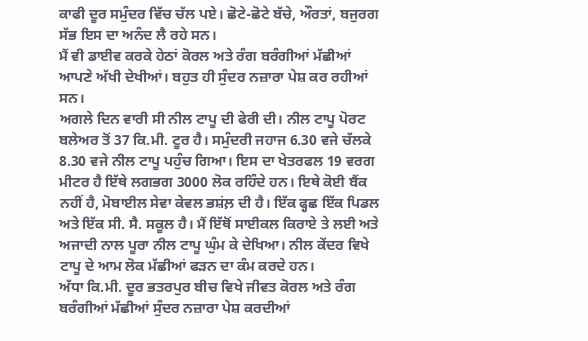ਕਾਫੀ ਦੂਰ ਸਮੁੰਦਰ ਵਿੱਚ ਚੱਲ ਪਏ। ਛੋਟੇ-ਛੋਟੇ ਬੱਚੇ, ਔਰਤਾਂ, ਬਜੁਰਗ ਸੱਭ ਇਸ ਦਾ ਅਨੰਦ ਲੈ ਰਹੇ ਸਨ।
ਮੈਂ ਵੀ ਡਾਈਵ ਕਰਕੇ ਹੇਠਾਂ ਕੋਰਲ ਅਤੇ ਰੰਗ ਬਰੰਗੀਆਂ ਮੱਛੀਆਂ ਆਪਣੇ ਅੱਖੀ ਦੇਖੀਆਂ। ਬਹੁਤ ਹੀ ਸੁੰਦਰ ਨਜ਼ਾਰਾ ਪੇਸ਼ ਕਰ ਰਹੀਆਂ ਸਨ।
ਅਗਲੇ ਦਿਨ ਵਾਰੀ ਸੀ ਨੀਲ ਟਾਪੂ ਦੀ ਫੇਰੀ ਦੀ। ਨੀਲ ਟਾਪੂ ਪੋਰਟ ਬਲੇਅਰ ਤੋਂ 37 ਕਿ.ਮੀ. ਟੂਰ ਹੈ। ਸਮੁੰਦਰੀ ਜਹਾਜ 6.30 ਵਜੇ ਚੱਲਕੇ 8.30 ਵਜੇ ਨੀਲ ਟਾਪੂ ਪਹੁੰਚ ਗਿਆ। ਇਸ ਦਾ ਖੇਤਰਫਲ 19 ਵਰਗ ਮੀਟਰ ਹੈ ਇੱਥੇ ਲਗਭਗ 3000 ਲੋਕ ਰਹਿੰਦੇ ਹਨ। ਇਥੇ ਕੋਈ ਬੈਂਕ ਨਹੀਂ ਹੈ, ਮੋਬਾਈਲ ਸੇਵਾ ਕੇਵਲ ਭਸ਼ਂਲ਼ ਦੀ ਹੈ। ਇੱਕ ਫ੍ਹਛ ਇੱਕ ਪਿਡਲ ਅਤੇ ਇੱਕ ਸੀ. ਸੈ. ਸਕੂਲ ਹੈ। ਮੈਂ ਇੱਥੋਂ ਸਾਈਕਲ ਕਿਰਾਏ ਤੇ ਲਈ ਅਤੇ ਅਜਾਦੀ ਨਾਲ ਪੂਰਾ ਨੀਲ ਟਾਪੂ ਘੁੰਮ ਕੇ ਦੇਖਿਆ। ਨੀਲ ਕੇਂਦਰ ਵਿਖੇ ਟਾਪੂ ਦੇ ਆਮ ਲੋਕ ਮੱਛੀਆਂ ਫੜਨ ਦਾ ਕੰਮ ਕਰਦੇ ਹਨ।
ਅੱਧਾ ਕਿ.ਮੀ. ਦੂਰ ਭਤਰਪੁਰ ਬੀਚ ਵਿਖੇ ਜੀਵਤ ਕੋਰਲ ਅਤੇ ਰੰਗ ਬਰੰਗੀਆਂ ਮੱਛੀਆਂ ਸੁੰਦਰ ਨਜ਼ਾਰਾ ਪੇਸ਼ ਕਰਦੀਆਂ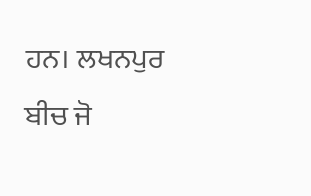ਹਨ। ਲਖਨਪੁਰ ਬੀਚ ਜੋ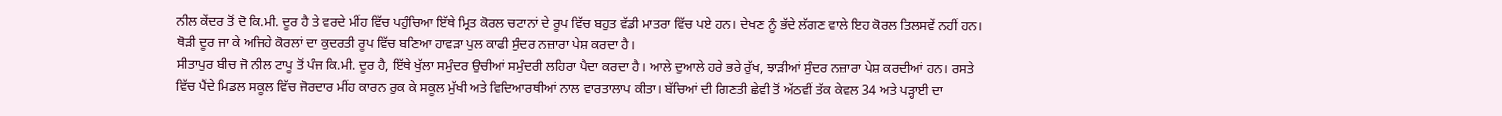ਨੀਲ ਕੇਂਦਰ ਤੋਂ ਦੋ ਕਿ.ਮੀ. ਦੂਰ ਹੈ ਤੇ ਵਰਦੇ ਮੀਂਹ ਵਿੱਚ ਪਹੁੰਚਿਆ ਇੱਥੇ ਮ੍ਰਿਤ ਕੋਰਲ ਚਟਾਨਾਂ ਦੇ ਰੂਪ ਵਿੱਚ ਬਹੁਤ ਵੱਡੀ ਮਾਤਰਾ ਵਿੱਚ ਪਏ ਹਨ। ਦੇਖਣ ਨੂੰ ਭੱਦੇ ਲੱਗਣ ਵਾਲੇ ਇਹ ਕੋਰਲ ਤਿਲਸਵੇਂ ਨਹੀਂ ਹਨ। ਥੋੜੀ ਦੂਰ ਜਾ ਕੇ ਅਜਿਹੇ ਕੋਰਲਾਂ ਦਾ ਕੁਦਰਤੀ ਰੂਪ ਵਿੱਚ ਬਣਿਆ ਹਾਵੜਾ ਪੁਲ ਕਾਫੀ ਸੁੰਦਰ ਨਜ਼ਾਰਾ ਪੇਸ਼ ਕਰਦਾ ਹੈ।
ਸੀਤਾਪੁਰ ਬੀਚ ਜੋ ਨੀਲ ਟਾਪੂ ਤੋਂ ਪੰਜ ਕਿ.ਮੀ. ਦੂਰ ਹੈ, ਇੱਥੇ ਖੁੱਲਾ ਸਮੁੰਦਰ ਉਚੀਆਂ ਸਮੁੰਦਰੀ ਲਹਿਰਾ ਪੈਦਾ ਕਰਦਾ ਹੈ। ਆਲੇ ਦੁਆਲੇ ਹਰੇ ਭਰੇ ਰੁੱਖ, ਝਾੜੀਆਂ ਸੁੰਦਰ ਨਜ਼ਾਰਾ ਪੇਸ਼ ਕਰਦੀਆਂ ਹਨ। ਰਸਤੇ ਵਿੱਚ ਪੈਂਦੇ ਮਿਡਲ ਸਕੂਲ ਵਿੱਚ ਜੋਰਦਾਰ ਮੀਂਹ ਕਾਰਨ ਰੁਕ ਕੇ ਸਕੂਲ ਮੁੱਖੀ ਅਤੇ ਵਿਦਿਆਰਥੀਆਂ ਨਾਲ ਵਾਰਤਾਲਾਪ ਕੀਤਾ। ਬੱਚਿਆਂ ਦੀ ਗਿਣਤੀ ਛੇਵੀ ਤੋਂ ਅੱਠਵੀਂ ਤੱਕ ਕੇਵਲ 34 ਅਤੇ ਪੜ੍ਹਾਈ ਦਾ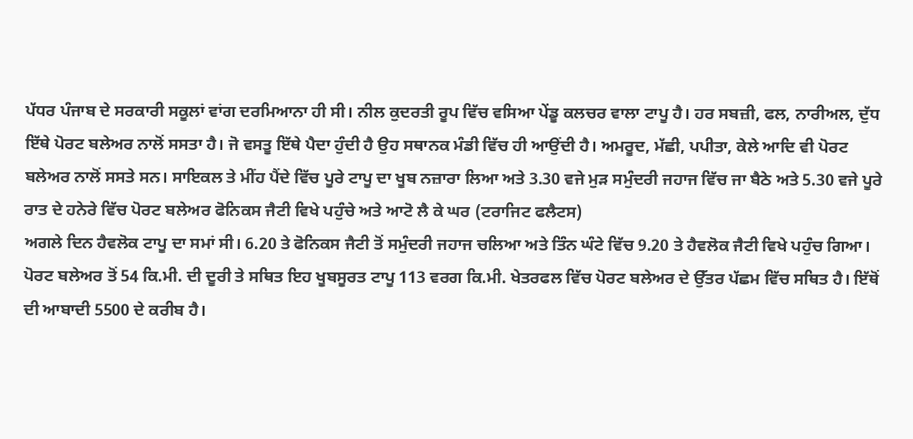ਪੱਧਰ ਪੰਜਾਬ ਦੇ ਸਰਕਾਰੀ ਸਕੂਲਾਂ ਵਾਂਗ ਦਰਮਿਆਨਾ ਹੀ ਸੀ। ਨੀਲ ਕੁਦਰਤੀ ਰੂਪ ਵਿੱਚ ਵਸਿਆ ਪੇਂਡੂ ਕਲਚਰ ਵਾਲਾ ਟਾਪੂ ਹੈ। ਹਰ ਸਬਜ਼ੀ, ਫਲ, ਨਾਰੀਅਲ, ਦੁੱਧ ਇੱਥੇ ਪੋਰਟ ਬਲੇਅਰ ਨਾਲੋਂ ਸਸਤਾ ਹੈ। ਜੋ ਵਸਤੂ ਇੱਥੇ ਪੈਦਾ ਹੁੰਦੀ ਹੈ ਉਹ ਸਥਾਨਕ ਮੰਡੀ ਵਿੱਚ ਹੀ ਆਉਂਦੀ ਹੈ। ਅਮਰੂਦ, ਮੱਛੀ, ਪਪੀਤਾ, ਕੇਲੇ ਆਦਿ ਵੀ ਪੋਰਟ ਬਲੇਅਰ ਨਾਲੋਂ ਸਸਤੇ ਸਨ। ਸਾਇਕਲ ਤੇ ਮੀਂਹ ਪੈਂਦੇ ਵਿੱਚ ਪੂਰੇ ਟਾਪੂ ਦਾ ਖੂਬ ਨਜ਼ਾਰਾ ਲਿਆ ਅਤੇ 3.30 ਵਜੇ ਮੁੜ ਸਮੁੰਦਰੀ ਜਹਾਜ ਵਿੱਚ ਜਾ ਬੈਠੇ ਅਤੇ 5.30 ਵਜੇ ਪੂਰੇ ਰਾਤ ਦੇ ਹਨੇਰੇ ਵਿੱਚ ਪੋਰਟ ਬਲੇਅਰ ਫੋਨਿਕਸ ਜੈਟੀ ਵਿਖੇ ਪਹੁੰਚੇ ਅਤੇ ਆਟੋ ਲੈ ਕੇ ਘਰ (ਟਰਾਜਿਟ ਫਲੈਟਸ)
ਅਗਲੇ ਦਿਨ ਹੈਵਲੋਕ ਟਾਪੂ ਦਾ ਸਮਾਂ ਸੀ। 6.20 ਤੇ ਫੋਨਿਕਸ ਜੈਟੀ ਤੋਂ ਸਮੁੰਦਰੀ ਜਹਾਜ ਚਲਿਆ ਅਤੇ ਤਿੰਨ ਘੰਟੇ ਵਿੱਚ 9.20 ਤੇ ਹੈਵਲੋਕ ਜੈਟੀ ਵਿਖੇ ਪਹੁੰਚ ਗਿਆ। ਪੋਰਟ ਬਲੇਅਰ ਤੋਂ 54 ਕਿ.ਮੀ. ਦੀ ਦੂਰੀ ਤੇ ਸਥਿਤ ਇਹ ਖੂਬਸੂਰਤ ਟਾਪੂ 113 ਵਰਗ ਕਿ.ਮੀ. ਖੇਤਰਫਲ ਵਿੱਚ ਪੋਰਟ ਬਲੇਅਰ ਦੇ ਉੱਤਰ ਪੱਛਮ ਵਿੱਚ ਸਥਿਤ ਹੈ। ਇੱਥੋਂ ਦੀ ਆਬਾਦੀ 5500 ਦੇ ਕਰੀਬ ਹੈ।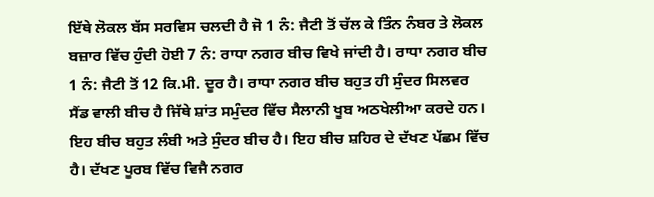ਇੱਥੇ ਲੋਕਲ ਬੱਸ ਸਰਵਿਸ ਚਲਦੀ ਹੈ ਜੋ 1 ਨੰ: ਜੈਟੀ ਤੋਂ ਚੱਲ ਕੇ ਤਿੰਨ ਨੰਬਰ ਤੇ ਲੋਕਲ ਬਜ਼ਾਰ ਵਿੱਚ ਹੁੰਦੀ ਹੋਈ 7 ਨੰ: ਰਾਧਾ ਨਗਰ ਬੀਚ ਵਿਖੇ ਜਾਂਦੀ ਹੈ। ਰਾਧਾ ਨਗਰ ਬੀਚ 1 ਨੰ: ਜੈਟੀ ਤੋਂ 12 ਕਿ.ਮੀ. ਦੂਰ ਹੈ। ਰਾਧਾ ਨਗਰ ਬੀਚ ਬਹੁਤ ਹੀ ਸੁੰਦਰ ਸਿਲਵਰ ਸੈਂਡ ਵਾਲੀ ਬੀਚ ਹੈ ਜਿੱਥੇ ਸ਼ਾਂਤ ਸਮੁੰਦਰ ਵਿੱਚ ਸੈਲਾਨੀ ਖੂਬ ਅਠਖੇਲੀਆ ਕਰਦੇ ਹਨ। ਇਹ ਬੀਚ ਬਹੁਤ ਲੰਬੀ ਅਤੇ ਸੁੰਦਰ ਬੀਚ ਹੈ। ਇਹ ਬੀਚ ਸ਼ਹਿਰ ਦੇ ਦੱਖਣ ਪੱਛਮ ਵਿੱਚ ਹੈ। ਦੱਖਣ ਪੂਰਬ ਵਿੱਚ ਵਿਜੈ ਨਗਰ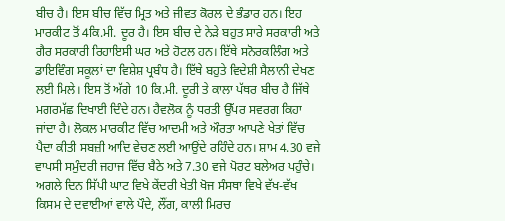ਬੀਚ ਹੈ। ਇਸ ਬੀਚ ਵਿੱਚ ਮ੍ਰਿਤ ਅਤੇ ਜੀਵਤ ਕੋਰਲ ਦੇ ਭੰਡਾਰ ਹਨ। ਇਹ ਮਾਰਕੀਟ ਤੋਂ 4ਕਿ.ਮੀ. ਦੂਰ ਹੈ। ਇਸ ਬੀਚ ਦੇ ਨੇੜੇ ਬਹੁਤ ਸਾਰੇ ਸਰਕਾਰੀ ਅਤੇ ਗੈਰ ਸਰਕਾਰੀ ਰਿਹਾਇਸੀ ਘਰ ਅਤੇ ਹੋਟਲ ਹਨ। ਇੱਥੇ ਸਨੋਰਕਲਿੰਗ ਅਤੇ ਡਾਇਵਿੰਗ ਸਕੂਲਾਂ ਦਾ ਵਿਸ਼ੇਸ਼ ਪ੍ਰਬੰਧ ਹੈ। ਇੱਥੇ ਬਹੁਤੇ ਵਿਦੇਸ਼ੀ ਸੈਲਾਨੀ ਦੇਖਣ ਲਈ ਮਿਲੇ। ਇਸ ਤੋਂ ਅੱਗੇ 10 ਕਿ.ਮੀ. ਦੂਰੀ ਤੇ ਕਾਲਾ ਪੱਥਰ ਬੀਚ ਹੈ ਜਿੱਥੇ ਮਗਰਮੱਛ ਦਿਖਾਈ ਦਿੰਦੇ ਹਨ। ਹੈਵਲੋਕ ਨੂੰ ਧਰਤੀ ਉੱਪਰ ਸਵਰਗ ਕਿਹਾ ਜਾਂਦਾ ਹੈ। ਲੋਕਲ ਮਾਰਕੀਟ ਵਿੱਚ ਆਦਮੀ ਅਤੇ ਔਰਤਾ ਆਪਣੇ ਖੇਤਾਂ ਵਿੱਚ ਪੈਦਾ ਕੀਤੀ ਸਬਜ਼ੀ ਆਦਿ ਵੇਚਣ ਲਈ ਆਉਂਦੇ ਰਹਿੰਦੇ ਹਨ। ਸ਼ਾਮ 4.30 ਵਜੇ ਵਾਪਸੀ ਸਮੁੰਦਰੀ ਜਹਾਜ ਵਿੱਚ ਬੈਠੇ ਅਤੇ 7.30 ਵਜੇ ਪੋਰਟ ਬਲੇਅਰ ਪਹੁੰਚੇ।
ਅਗਲੇ ਦਿਨ ਸਿੱਪੀ ਘਾਟ ਵਿਖੇ ਕੇਂਦਰੀ ਖੇਤੀ ਖੋਜ ਸੰਸਥਾ ਵਿਖੇ ਵੱਖ-ਵੱਖ ਕਿਸਮ ਦੇ ਦਵਾਈਆਂ ਵਾਲੇ ਪੌਦੇ, ਲੌਂਗ, ਕਾਲੀ ਮਿਰਚ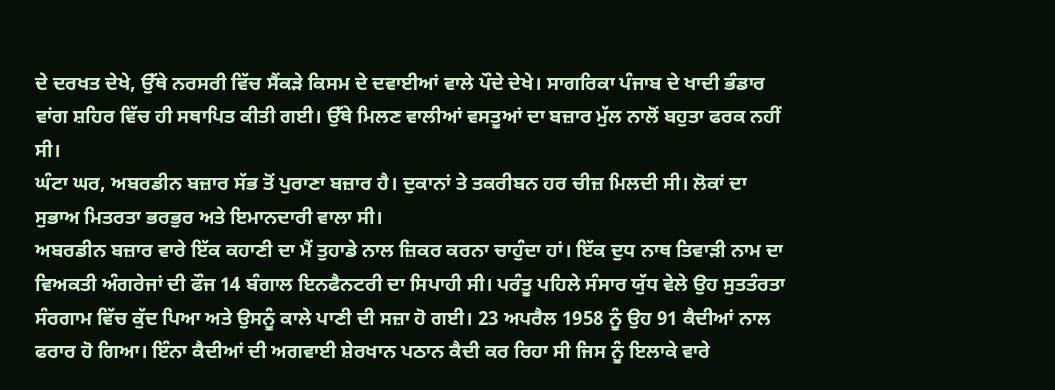ਦੇ ਦਰਖਤ ਦੇਖੇ, ਉੱਥੇ ਨਰਸਰੀ ਵਿੱਚ ਸੈਂਕੜੇ ਕਿਸਮ ਦੇ ਦਵਾਈਆਂ ਵਾਲੇ ਪੌਦੇ ਦੇਖੇ। ਸਾਗਰਿਕਾ ਪੰਜਾਬ ਦੇ ਖਾਦੀ ਭੰਡਾਰ ਵਾਂਗ ਸ਼ਹਿਰ ਵਿੱਚ ਹੀ ਸਥਾਪਿਤ ਕੀਤੀ ਗਈ। ਉੱਥੇ ਮਿਲਣ ਵਾਲੀਆਂ ਵਸਤੂਆਂ ਦਾ ਬਜ਼ਾਰ ਮੁੱਲ ਨਾਲੋਂ ਬਹੁਤਾ ਫਰਕ ਨਹੀਂ ਸੀ।
ਘੰਟਾ ਘਰ, ਅਬਰਡੀਨ ਬਜ਼ਾਰ ਸੱਭ ਤੋਂ ਪੁਰਾਣਾ ਬਜ਼ਾਰ ਹੈ। ਦੁਕਾਨਾਂ ਤੇ ਤਕਰੀਬਨ ਹਰ ਚੀਜ਼ ਮਿਲਦੀ ਸੀ। ਲੋਕਾਂ ਦਾ ਸੁਭਾਅ ਮਿਤਰਤਾ ਭਰਭੁਰ ਅਤੇ ਇਮਾਨਦਾਰੀ ਵਾਲਾ ਸੀ।
ਅਬਰਡੀਨ ਬਜ਼ਾਰ ਵਾਰੇ ਇੱਕ ਕਹਾਣੀ ਦਾ ਮੈਂ ਤੁਹਾਡੇ ਨਾਲ ਜ਼ਿਕਰ ਕਰਨਾ ਚਾਹੁੰਦਾ ਹਾਂ। ਇੱਕ ਦੁਧ ਨਾਥ ਤਿਵਾੜੀ ਨਾਮ ਦਾ ਵਿਅਕਤੀ ਅੰਗਰੇਜਾਂ ਦੀ ਫੌਜ 14 ਬੰਗਾਲ ਇਨਫੈਨਟਰੀ ਦਾ ਸਿਪਾਹੀ ਸੀ। ਪਰੰਤੂ ਪਹਿਲੇ ਸੰਸਾਰ ਯੁੱਧ ਵੇਲੇ ਉਹ ਸੁਤਤੰਰਤਾ ਸੰਰਗਾਮ ਵਿੱਚ ਕੁੱਦ ਪਿਆ ਅਤੇ ਉਸਨੂੰ ਕਾਲੇ ਪਾਣੀ ਦੀ ਸਜ਼ਾ ਹੋ ਗਈ। 23 ਅਪਰੈਲ 1958 ਨੂੰ ਉਹ 91 ਕੈਦੀਆਂ ਨਾਲ ਫਰਾਰ ਹੋ ਗਿਆ। ਇੰਨਾ ਕੈਦੀਆਂ ਦੀ ਅਗਵਾਈ ਸ਼ੇਰਖਾਨ ਪਠਾਨ ਕੈਦੀ ਕਰ ਰਿਹਾ ਸੀ ਜਿਸ ਨੂੰ ਇਲਾਕੇ ਵਾਰੇ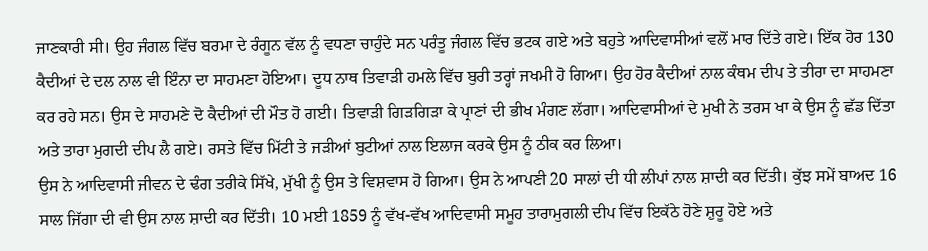ਜਾਣਕਾਰੀ ਸੀ। ਉਹ ਜੰਗਲ ਵਿੱਚ ਬਰਮਾ ਦੇ ਰੰਗੂਨ ਵੱਲ ਨੂੰ ਵਧਣਾ ਚਾਹੁੰਦੇ ਸਨ ਪਰੰਤੂ ਜੰਗਲ ਵਿੱਚ ਭਟਕ ਗਏ ਅਤੇ ਬਹੁਤੇ ਆਦਿਵਾਸੀਆਂ ਵਲੋਂ ਮਾਰ ਦਿੱਤੇ ਗਏ। ਇੱਕ ਹੋਰ 130 ਕੈਦੀਆਂ ਦੇ ਦਲ ਨਾਲ ਵੀ ਇੰਨਾ ਦਾ ਸਾਹਮਣਾ ਹੋਇਆ। ਦੂਧ ਨਾਥ ਤਿਵਾੜੀ ਹਮਲੇ ਵਿੱਚ ਬੁਰੀ ਤਰ੍ਹਾਂ ਜਖਮੀ ਹੋ ਗਿਆ। ਉਹ ਹੋਰ ਕੈਦੀਆਂ ਨਾਲ ਕੰਥਮ ਦੀਪ ਤੇ ਤੀਰਾ ਦਾ ਸਾਹਮਣਾ ਕਰ ਰਹੇ ਸਨ। ਉਸ ਦੇ ਸਾਹਮਣੇ ਦੋ ਕੈਦੀਆਂ ਦੀ ਮੌਤ ਹੋ ਗਈ। ਤਿਵਾੜੀ ਗਿੜਗਿੜਾ ਕੇ ਪ੍ਰਾਣਾਂ ਦੀ ਭੀਖ ਮੰਗਣ ਲੱਗਾ। ਆਦਿਵਾਸੀਆਂ ਦੇ ਮੁਖੀ ਨੇ ਤਰਸ ਖਾ ਕੇ ਉਸ ਨੂੰ ਛੱਡ ਦਿੱਤਾ ਅਤੇ ਤਾਰਾ ਮੁਗਦੀ ਦੀਪ ਲੈ ਗਏ। ਰਸਤੇ ਵਿੱਚ ਮਿੱਟੀ ਤੇ ਜੜੀਆਂ ਬੁਟੀਆਂ ਨਾਲ ਇਲਾਜ ਕਰਕੇ ਉਸ ਨੂੰ ਠੀਕ ਕਰ ਲਿਆ।
ਉਸ ਨੇ ਆਦਿਵਾਸੀ ਜੀਵਨ ਦੇ ਢੰਗ ਤਰੀਕੇ ਸਿੱਖੇ, ਮੁੱਖੀ ਨੂੰ ਉਸ ਤੇ ਵਿਸ਼ਵਾਸ ਹੋ ਗਿਆ। ਉਸ ਨੇ ਆਪਣੀ 20 ਸਾਲਾਂ ਦੀ ਧੀ ਲੀਪਾਂ ਨਾਲ ਸ਼ਾਦੀ ਕਰ ਦਿੱਤੀ। ਕੁੱਝ ਸਮੇਂ ਬਾਅਦ 16 ਸਾਲ ਜਿੱਗਾ ਦੀ ਵੀ ਉਸ ਨਾਲ ਸ਼ਾਦੀ ਕਰ ਦਿੱਤੀ। 10 ਮਈ 1859 ਨੂੰ ਵੱਖ-ਵੱਖ ਆਦਿਵਾਸੀ ਸਮੂਹ ਤਾਰਾਮੁਗਲੀ ਦੀਪ ਵਿੱਚ ਇਕੱਠੇ ਹੋਣੇ ਸ਼ੁਰੂ ਹੋਏ ਅਤੇ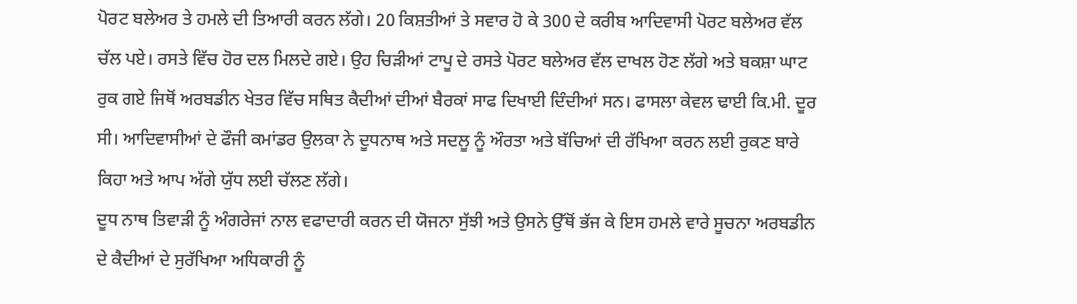ਪੋਰਟ ਬਲੇਅਰ ਤੇ ਹਮਲੇ ਦੀ ਤਿਆਰੀ ਕਰਨ ਲੱਗੇ। 20 ਕਿਸ਼ਤੀਆਂ ਤੇ ਸਵਾਰ ਹੋ ਕੇ 300 ਦੇ ਕਰੀਬ ਆਦਿਵਾਸੀ ਪੋਰਟ ਬਲੇਅਰ ਵੱਲ ਚੱਲ ਪਏ। ਰਸਤੇ ਵਿੱਚ ਹੋਰ ਦਲ ਮਿਲਦੇ ਗਏ। ਉਹ ਚਿੜੀਆਂ ਟਾਪੂ ਦੇ ਰਸਤੇ ਪੋਰਟ ਬਲੇਅਰ ਵੱਲ ਦਾਖਲ ਹੋਣ ਲੱਗੇ ਅਤੇ ਬਕਸ਼ਾ ਘਾਟ ਰੁਕ ਗਏ ਜਿਥੋਂ ਅਰਬਡੀਨ ਖੇਤਰ ਵਿੱਚ ਸਥਿਤ ਕੈਦੀਆਂ ਦੀਆਂ ਬੈਰਕਾਂ ਸਾਫ ਦਿਖਾਈ ਦਿੰਦੀਆਂ ਸਨ। ਫਾਸਲਾ ਕੇਵਲ ਢਾਈ ਕਿ.ਮੀ. ਦੂਰ ਸੀ। ਆਦਿਵਾਸੀਆਂ ਦੇ ਫੌਜੀ ਕਮਾਂਡਰ ਉਲਕਾ ਨੇ ਦੂਧਨਾਥ ਅਤੇ ਸਦਲੂ ਨੂੰ ਔਰਤਾ ਅਤੇ ਬੱਚਿਆਂ ਦੀ ਰੱਖਿਆ ਕਰਨ ਲਈ ਰੁਕਣ ਬਾਰੇ ਕਿਹਾ ਅਤੇ ਆਪ ਅੱਗੇ ਯੁੱਧ ਲਈ ਚੱਲਣ ਲੱਗੇ।
ਦੂਧ ਨਾਥ ਤਿਵਾੜੀ ਨੂੰ ਅੰਗਰੇਜਾਂ ਨਾਲ ਵਫਾਦਾਰੀ ਕਰਨ ਦੀ ਯੋਜਨਾ ਸੁੱਝੀ ਅਤੇ ਉਸਨੇ ਉੱਥੋਂ ਭੱਜ ਕੇ ਇਸ ਹਮਲੇ ਵਾਰੇ ਸੂਚਨਾ ਅਰਬਡੀਨ ਦੇ ਕੈਦੀਆਂ ਦੇ ਸੁਰੱਖਿਆ ਅਧਿਕਾਰੀ ਨੂੰ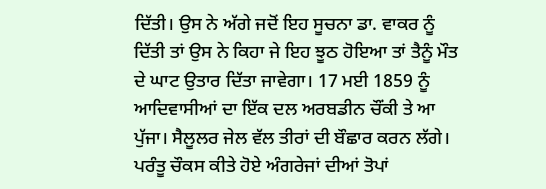ਦਿੱਤੀ। ਉਸ ਨੇ ਅੱਗੇ ਜਦੋਂ ਇਹ ਸੂਚਨਾ ਡਾ. ਵਾਕਰ ਨੂੰ ਦਿੱਤੀ ਤਾਂ ਉਸ ਨੇ ਕਿਹਾ ਜੇ ਇਹ ਝੂਠ ਹੋਇਆ ਤਾਂ ਤੈਨੂੰ ਮੌਤ ਦੇ ਘਾਟ ਉਤਾਰ ਦਿੱਤਾ ਜਾਵੇਗਾ। 17 ਮਈ 1859 ਨੂੰ ਆਦਿਵਾਸੀਆਂ ਦਾ ਇੱਕ ਦਲ ਅਰਬਡੀਨ ਚੌਂਕੀ ਤੇ ਆ ਪੁੱਜਾ। ਸੈਲੂਲਰ ਜੇਲ ਵੱਲ ਤੀਰਾਂ ਦੀ ਬੌਛਾਰ ਕਰਨ ਲੱਗੇ। ਪਰੰਤੂ ਚੌਕਸ ਕੀਤੇ ਹੋਏ ਅੰਗਰੇਜਾਂ ਦੀਆਂ ਤੋਪਾਂ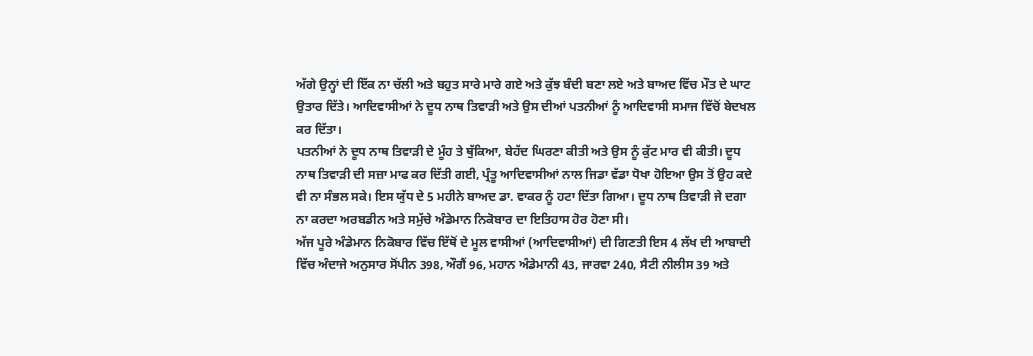ਅੱਗੇ ਉਨ੍ਹਾਂ ਦੀ ਇੱਕ ਨਾ ਚੱਲੀ ਅਤੇ ਬਹੁਤ ਸਾਰੇ ਮਾਰੇ ਗਏ ਅਤੇ ਕੁੱਝ ਬੰਦੀ ਬਣਾ ਲਏ ਅਤੇ ਬਾਅਦ ਵਿੱਚ ਮੌਤ ਦੇ ਘਾਟ ਉਤਾਰ ਦਿੱਤੇ। ਆਦਿਵਾਸੀਆਂ ਨੇ ਦੂਧ ਨਾਥ ਤਿਵਾੜੀ ਅਤੇ ਉਸ ਦੀਆਂ ਪਤਨੀਆਂ ਨੂੰ ਆਦਿਵਾਸੀ ਸਮਾਜ ਵਿੱਚੋਂ ਬੇਦਖਲ ਕਰ ਦਿੱਤਾ।
ਪਤਨੀਆਂ ਨੇ ਦੂਧ ਨਾਥ ਤਿਵਾੜੀ ਦੇ ਮੂੰਹ ਤੇ ਥੁੱਕਿਆ, ਬੇਹੱਦ ਘਿਰਣਾ ਕੀਤੀ ਅਤੇ ਉਸ ਨੂੰ ਕੁੱਟ ਮਾਰ ਵੀ ਕੀਤੀ। ਦੂਧ ਨਾਥ ਤਿਵਾੜੀ ਦੀ ਸਜ਼ਾ ਮਾਫ ਕਰ ਦਿੱਤੀ ਗਈ, ਪ੍ਰੰਤੂ ਆਦਿਵਾਸੀਆਂ ਨਾਲ ਜਿਡਾ ਵੱਡਾ ਧੋਖਾ ਹੋਇਆ ਉਸ ਤੋਂ ਉਹ ਕਦੇ ਵੀ ਨਾ ਸੰਭਲ ਸਕੇ। ਇਸ ਯੁੱਧ ਦੇ 5 ਮਹੀਨੇ ਬਾਅਦ ਡਾ. ਵਾਕਰ ਨੂੰ ਹਟਾ ਦਿੱਤਾ ਗਿਆ। ਦੂਧ ਨਾਥ ਤਿਵਾੜੀ ਜੇ ਦਗਾ ਨਾ ਕਰਦਾ ਅਰਬਡੀਨ ਅਤੇ ਸਮੁੱਚੇ ਅੰਡੇਮਾਨ ਨਿਕੋਬਾਰ ਦਾ ਇਤਿਹਾਸ ਹੋਰ ਹੋਣਾ ਸੀ।
ਅੱਜ ਪੂਰੇ ਅੰਡੇਮਾਨ ਨਿਕੋਬਾਰ ਵਿੱਚ ਇੱਥੋਂ ਦੇ ਮੂਲ ਵਾਸੀਆਂ (ਆਦਿਵਾਸੀਆਂ) ਦੀ ਗਿਣਤੀ ਇਸ 4 ਲੱਖ ਦੀ ਆਬਾਦੀ ਵਿੱਚ ਅੰਦਾਜੇ ਅਨੁਸਾਰ ਸੋਂਪੀਨ 398, ਔਗੈਂ 96, ਮਹਾਨ ਅੰਡੇਮਾਨੀ 43, ਜਾਰਵਾ 240, ਸੈਟੀ ਨੀਲੀਸ 39 ਅਤੇ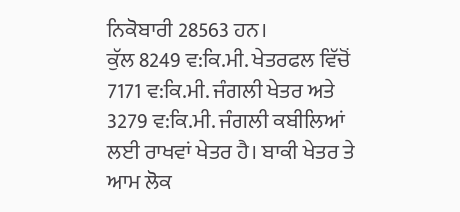ਨਿਕੋਬਾਰੀ 28563 ਹਨ।
ਕੁੱਲ 8249 ਵ:ਕਿ.ਮੀ. ਖੇਤਰਫਲ ਵਿੱਚੋਂ 7171 ਵ:ਕਿ.ਮੀ. ਜੰਗਲੀ ਖੇਤਰ ਅਤੇ 3279 ਵ:ਕਿ.ਮੀ. ਜੰਗਲੀ ਕਬੀਲਿਆਂ ਲਈ ਰਾਖਵਾਂ ਖੇਤਰ ਹੈ। ਬਾਕੀ ਖੇਤਰ ਤੇ ਆਮ ਲੋਕ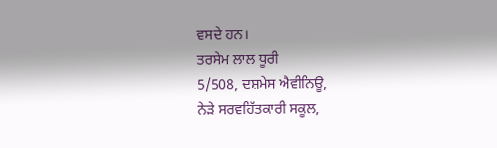ਵਸਦੇ ਹਨ।
ਤਰਸੇਮ ਲਾਲ ਧੂਰੀ
5/508, ਦਸ਼ਮੇਸ ਐਵੀਨਿਊ,
ਨੇੜੇ ਸਰਵਹਿੱਤਕਾਰੀ ਸਕੂਲ,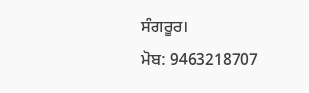ਸੰਗਰੂਰ।
ਮੋਬ: 9463218707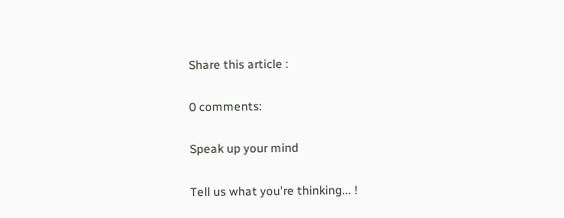Share this article :

0 comments:

Speak up your mind

Tell us what you're thinking... !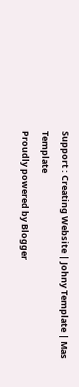Support : Creating Website | Johny Template | Mas Template
Proudly powered by Blogger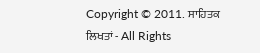Copyright © 2011. ਸਾਹਿਤਕ ਲਿਖਤਾਂ - All Rights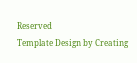Reserved
Template Design by Creating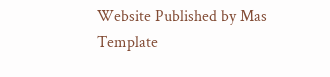Website Published by Mas Template